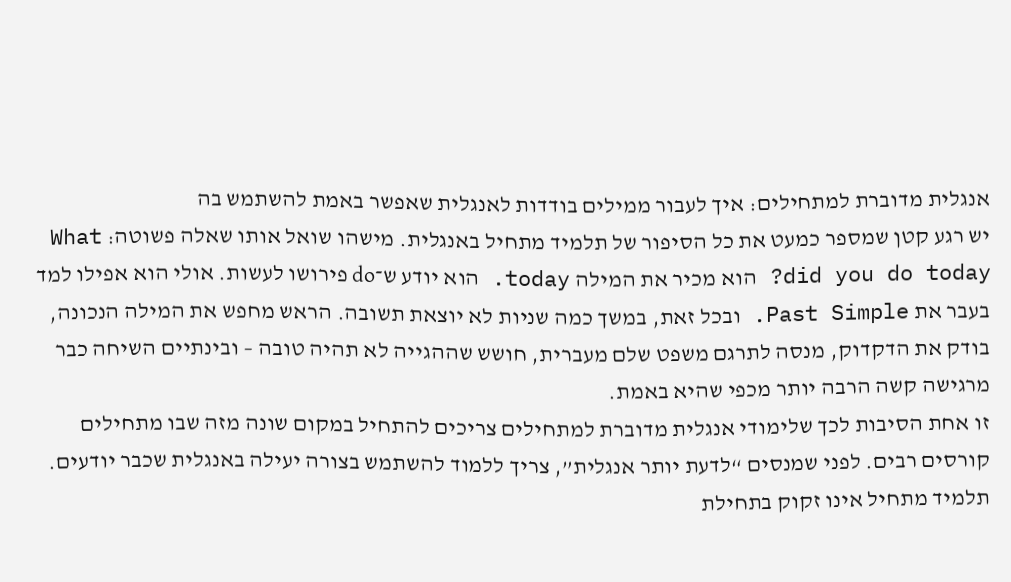אנגלית מדוברת למתחילים: איך לעבור ממילים בודדות לאנגלית שאפשר באמת להשתמש בה
יש רגע קטן שמספר כמעט את כל הסיפור של תלמיד מתחיל באנגלית. מישהו שואל אותו שאלה פשוטה: What did you do today? הוא מכיר את המילה today. הוא יודע ש־do פירושו לעשות. אולי הוא אפילו למד בעבר את Past Simple. ובכל זאת, במשך כמה שניות לא יוצאת תשובה. הראש מחפש את המילה הנכונה, בודק את הדקדוק, מנסה לתרגם משפט שלם מעברית, חושש שההגייה לא תהיה טובה – ובינתיים השיחה כבר מרגישה קשה הרבה יותר מכפי שהיא באמת.
זו אחת הסיבות לכך שלימודי אנגלית מדוברת למתחילים צריכים להתחיל במקום שונה מזה שבו מתחילים קורסים רבים. לפני שמנסים “לדעת יותר אנגלית”, צריך ללמוד להשתמש בצורה יעילה באנגלית שכבר יודעים. תלמיד מתחיל אינו זקוק בתחילת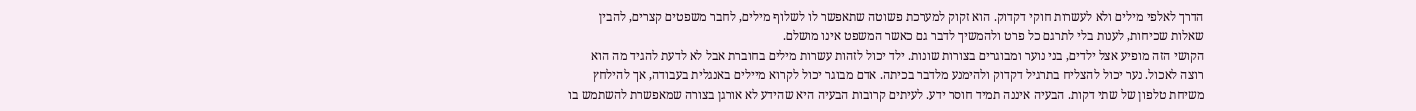הדרך לאלפי מילים ולא לעשרות חוקי דקדוק. הוא זקוק למערכת פשוטה שתאפשר לו לשלוף מילים, לחבר משפטים קצרים, להבין שאלות שכיחות, לענות בלי לתרגם כל פרט ולהמשיך לדבר גם כאשר המשפט אינו מושלם.
הקושי הזה מופיע אצל ילדים, בני נוער ומבוגרים בצורות שונות. ילד יכול לזהות עשרות מילים בחוברת אבל לא לדעת להגיד מה הוא רוצה לאכול. נער יכול להצליח בתרגיל דקדוק ולהימנע מלדבר בכיתה. אדם מבוגר יכול לקרוא מיילים באנגלית בעבודה, אך להילחץ משיחת טלפון של שתי דקות. הבעיה איננה תמיד חוסר ידע. לעיתים קרובות הבעיה היא שהידע לא אורגן בצורה שמאפשרת להשתמש בו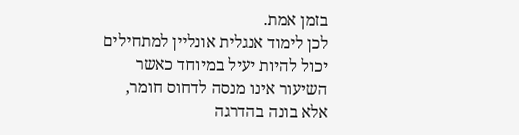בזמן אמת.
לכן לימוד אנגלית אונליין למתחילים יכול להיות יעיל במיוחד כאשר השיעור אינו מנסה לדחוס חומר, אלא בונה בהדרגה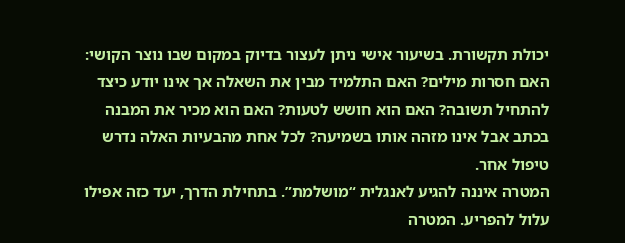יכולת תקשורת. בשיעור אישי ניתן לעצור בדיוק במקום שבו נוצר הקושי: האם חסרות מילים? האם התלמיד מבין את השאלה אך אינו יודע כיצד להתחיל תשובה? האם הוא חושש לטעות? האם הוא מכיר את המבנה בכתב אבל אינו מזהה אותו בשמיעה? לכל אחת מהבעיות האלה נדרש טיפול אחר.
המטרה איננה להגיע לאנגלית “מושלמת”. בתחילת הדרך, יעד כזה אפילו עלול להפריע. המטרה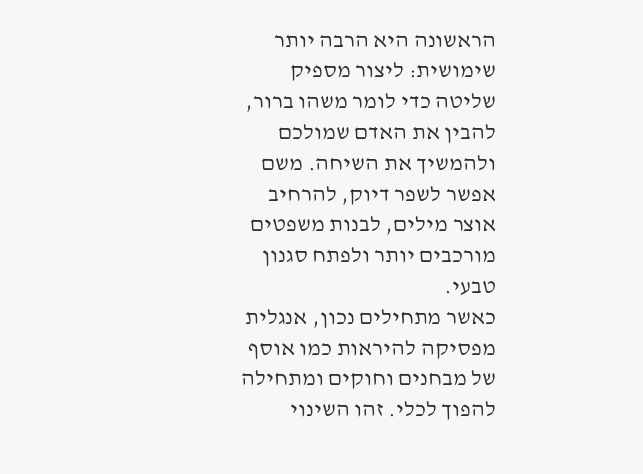הראשונה היא הרבה יותר שימושית: ליצור מספיק שליטה כדי לומר משהו ברור, להבין את האדם שמולכם ולהמשיך את השיחה. משם אפשר לשפר דיוק, להרחיב אוצר מילים, לבנות משפטים מורכבים יותר ולפתח סגנון טבעי.
כאשר מתחילים נכון, אנגלית מפסיקה להיראות כמו אוסף של מבחנים וחוקים ומתחילה להפוך לכלי. זהו השינוי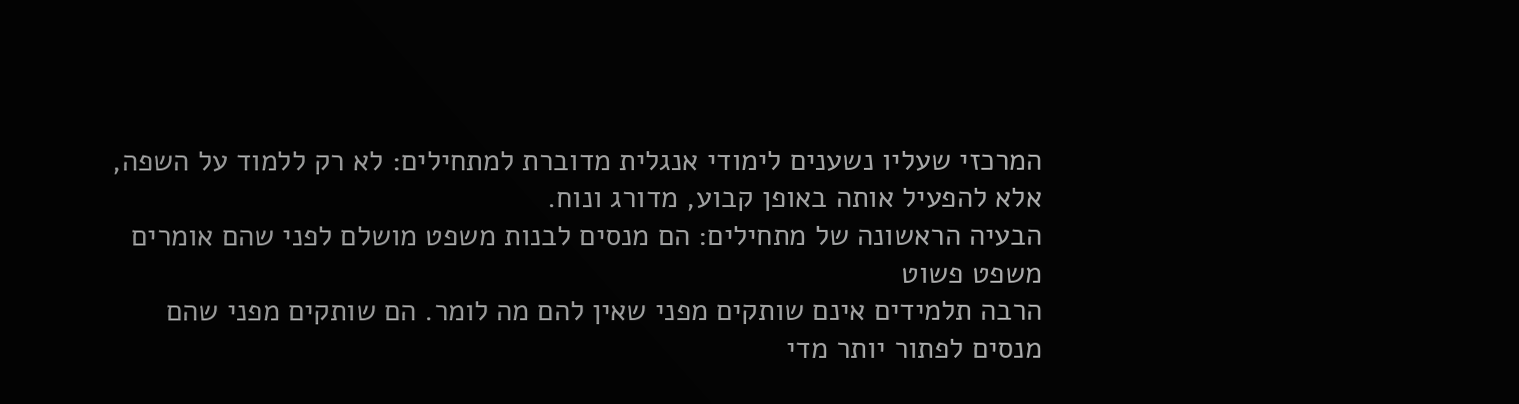המרכזי שעליו נשענים לימודי אנגלית מדוברת למתחילים: לא רק ללמוד על השפה, אלא להפעיל אותה באופן קבוע, מדורג ונוח.
הבעיה הראשונה של מתחילים: הם מנסים לבנות משפט מושלם לפני שהם אומרים משפט פשוט
הרבה תלמידים אינם שותקים מפני שאין להם מה לומר. הם שותקים מפני שהם מנסים לפתור יותר מדי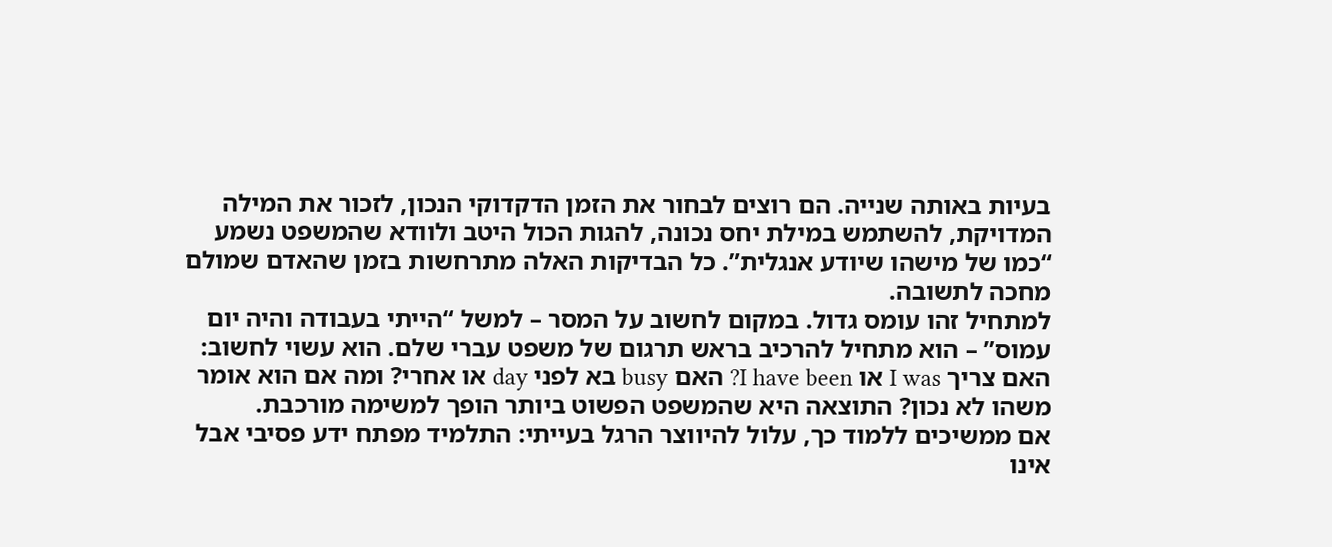בעיות באותה שנייה. הם רוצים לבחור את הזמן הדקדוקי הנכון, לזכור את המילה המדויקת, להשתמש במילת יחס נכונה, להגות הכול היטב ולוודא שהמשפט נשמע “כמו של מישהו שיודע אנגלית”. כל הבדיקות האלה מתרחשות בזמן שהאדם שמולם מחכה לתשובה.
למתחיל זהו עומס גדול. במקום לחשוב על המסר – למשל “הייתי בעבודה והיה יום עמוס” – הוא מתחיל להרכיב בראש תרגום של משפט עברי שלם. הוא עשוי לחשוב: האם צריך I was או I have been? האם busy בא לפני day או אחרי? ומה אם הוא אומר משהו לא נכון? התוצאה היא שהמשפט הפשוט ביותר הופך למשימה מורכבת.
אם ממשיכים ללמוד כך, עלול להיווצר הרגל בעייתי: התלמיד מפתח ידע פסיבי אבל אינו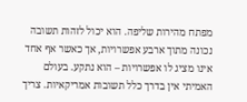מפתח מהירות שליפה. הוא יכול לזהות תשובה נכונה מתוך ארבע אפשרויות, אך כאשר אף אחד אינו מציג לו אפשרויות – הוא נתקע. בעולם האמיתי אין בדרך כלל תשובות אמריקאיות. צריך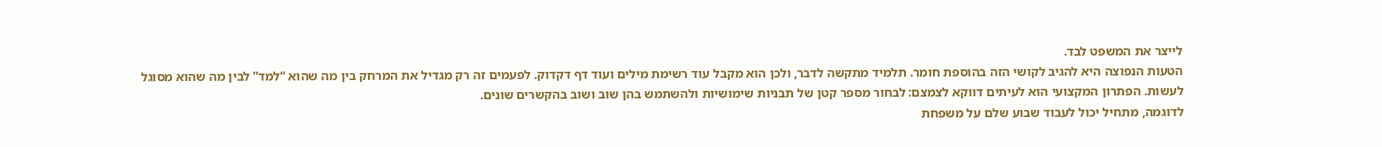לייצר את המשפט לבד.
הטעות הנפוצה היא להגיב לקושי הזה בהוספת חומר. תלמיד מתקשה לדבר, ולכן הוא מקבל עוד רשימת מילים ועוד דף דקדוק. לפעמים זה רק מגדיל את המרחק בין מה שהוא “למד” לבין מה שהוא מסוגל לעשות. הפתרון המקצועי הוא לעיתים דווקא לצמצם: לבחור מספר קטן של תבניות שימושיות ולהשתמש בהן שוב ושוב בהקשרים שונים.
לדוגמה, מתחיל יכול לעבוד שבוע שלם על משפחת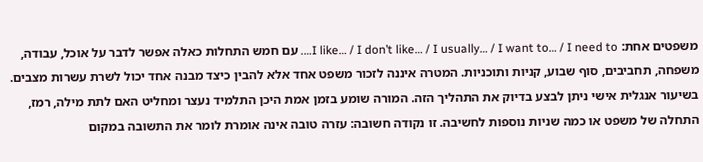משפטים אחת: I like… / I don’t like… / I usually… / I want to… / I need to…. עם חמש התחלות כאלה אפשר לדבר על אוכל, עבודה, משפחה, תחביבים, סוף שבוע, קניות ותוכניות. המטרה איננה לזכור משפט אחד אלא להבין כיצד מבנה אחד יכול לשרת עשרות מצבים.
בשיעור אנגלית אישי ניתן לבצע בדיוק את התהליך הזה. המורה שומע בזמן אמת היכן התלמיד נעצר ומחליט האם לתת מילה, רמז, התחלה של משפט או כמה שניות נוספות לחשיבה. זו נקודה חשובה: עזרה טובה אינה אומרת לומר את התשובה במקום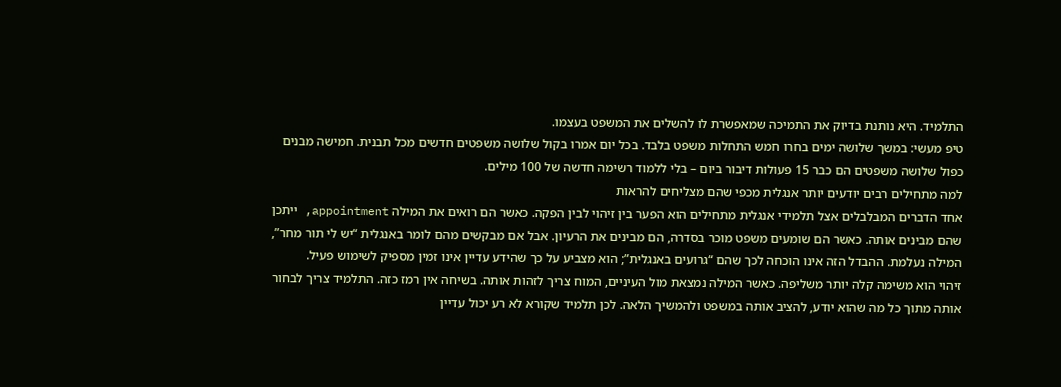התלמיד. היא נותנת בדיוק את התמיכה שמאפשרת לו להשלים את המשפט בעצמו.
טיפ מעשי: במשך שלושה ימים בחרו חמש התחלות משפט בלבד. בכל יום אמרו בקול שלושה משפטים חדשים מכל תבנית. חמישה מבנים כפול שלושה משפטים הם כבר 15 פעולות דיבור ביום – בלי ללמוד רשימה חדשה של 100 מילים.
למה מתחילים רבים יודעים יותר אנגלית מכפי שהם מצליחים להראות
אחד הדברים המבלבלים אצל תלמידי אנגלית מתחילים הוא הפער בין זיהוי לבין הפקה. כאשר הם רואים את המילה appointment, ייתכן שהם מבינים אותה. כאשר הם שומעים משפט מוכר בסדרה, הם מבינים את הרעיון. אבל אם מבקשים מהם לומר באנגלית “יש לי תור מחר”, המילה נעלמת. ההבדל הזה אינו הוכחה לכך שהם “גרועים באנגלית”; הוא מצביע על כך שהידע עדיין אינו זמין מספיק לשימוש פעיל.
זיהוי הוא משימה קלה יותר משליפה. כאשר המילה נמצאת מול העיניים, המוח צריך לזהות אותה. בשיחה אין רמז כזה. התלמיד צריך לבחור אותה מתוך כל מה שהוא יודע, להציב אותה במשפט ולהמשיך הלאה. לכן תלמיד שקורא לא רע יכול עדיין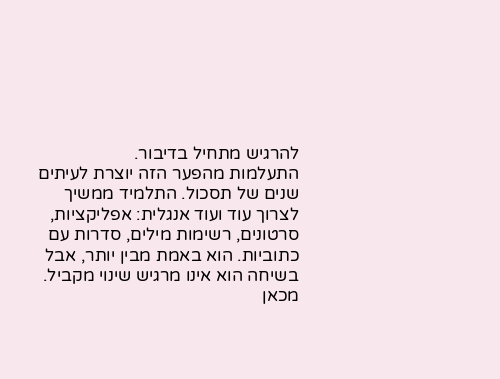להרגיש מתחיל בדיבור.
התעלמות מהפער הזה יוצרת לעיתים שנים של תסכול. התלמיד ממשיך לצרוך עוד ועוד אנגלית: אפליקציות, סרטונים, רשימות מילים, סדרות עם כתוביות. הוא באמת מבין יותר, אבל בשיחה הוא אינו מרגיש שינוי מקביל. מכאן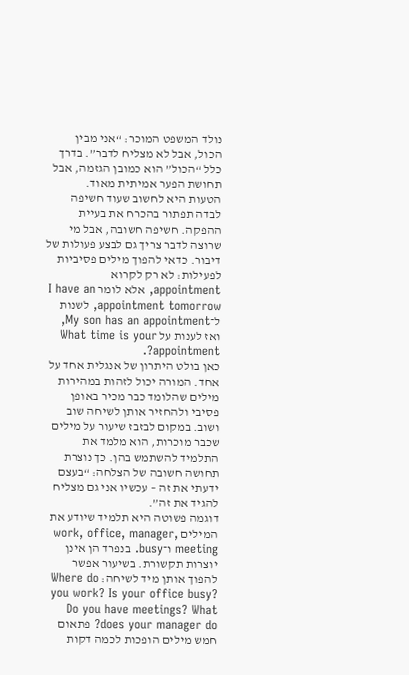נולד המשפט המוכר: “אני מבין הכול, אבל לא מצליח לדבר”. בדרך כלל “הכול” הוא כמובן הגזמה, אבל תחושת הפער אמיתית מאוד.
הטעות היא לחשוב שעוד חשיפה לבדה תפתור בהכרח את בעיית ההפקה. חשיפה חשובה, אבל מי שרוצה לדבר צריך גם לבצע פעולות של דיבור. כדאי להפוך מילים פסיביות לפעילות: לא רק לקרוא appointment, אלא לומר I have an appointment tomorrow, לשנות ל־My son has an appointment, ואז לענות על What time is your appointment?.
כאן בולט היתרון של אנגלית אחד על אחד. המורה יכול לזהות במהירות מילים שהלומד כבר מכיר באופן פסיבי ולהחזיר אותן לשיחה שוב ושוב. במקום לבזבז שיעור על מילים שכבר מוכרות, הוא מלמד את התלמיד להשתמש בהן. כך נוצרת תחושה חשובה של הצלחה: “בעצם ידעתי את זה – עכשיו אני גם מצליח להגיד את זה”.
דוגמה פשוטה היא תלמיד שיודע את המילים work, office, manager, meeting ו־busy. בנפרד הן אינן יוצרות תקשורת. בשיעור אפשר להפוך אותן מיד לשיחה: Where do you work? Is your office busy? Do you have meetings? What does your manager do? פתאום חמש מילים הופכות לכמה דקות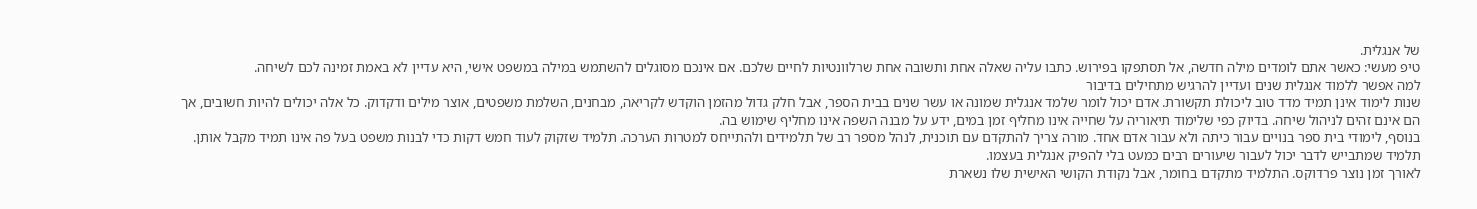של אנגלית.
טיפ מעשי: כאשר אתם לומדים מילה חדשה, אל תסתפקו בפירוש. כתבו עליה שאלה אחת ותשובה אחת שרלוונטיות לחיים שלכם. אם אינכם מסוגלים להשתמש במילה במשפט אישי, היא עדיין לא באמת זמינה לכם לשיחה.
למה אפשר ללמוד אנגלית שנים ועדיין להרגיש מתחילים בדיבור
שנות לימוד אינן תמיד מדד טוב ליכולת תקשורת. אדם יכול לומר שלמד אנגלית שמונה או עשר שנים בבית הספר, אבל חלק גדול מהזמן הוקדש לקריאה, מבחנים, השלמת משפטים, אוצר מילים ודקדוק. כל אלה יכולים להיות חשובים, אך הם אינם זהים לניהול שיחה. בדיוק כפי שלימוד תיאוריה על שחייה אינו מחליף זמן במים, ידע על מבנה השפה אינו מחליף שימוש בה.
בנוסף, לימודי בית ספר בנויים עבור כיתה ולא עבור אדם אחד. מורה צריך להתקדם עם תוכנית, לנהל מספר רב של תלמידים ולהתייחס למטרות הערכה. תלמיד שזקוק לעוד חמש דקות כדי לבנות משפט בעל פה אינו תמיד מקבל אותן. תלמיד שמתבייש לדבר יכול לעבור שיעורים רבים כמעט בלי להפיק אנגלית בעצמו.
לאורך זמן נוצר פרדוקס. התלמיד מתקדם בחומר, אבל נקודת הקושי האישית שלו נשארת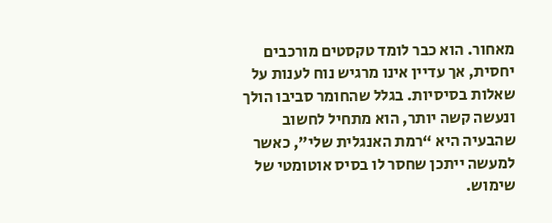מאחור. הוא כבר לומד טקסטים מורכבים יחסית, אך עדיין אינו מרגיש נוח לענות על שאלות בסיסיות. בגלל שהחומר סביבו הולך ונעשה קשה יותר, הוא מתחיל לחשוב שהבעיה היא “רמת האנגלית שלי”, כאשר למעשה ייתכן שחסר לו בסיס אוטומטי של שימוש.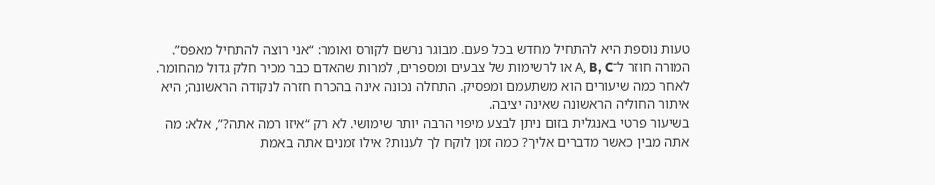טעות נוספת היא להתחיל מחדש בכל פעם. מבוגר נרשם לקורס ואומר: “אני רוצה להתחיל מאפס”. המורה חוזר ל־A, B, C או לרשימות של צבעים ומספרים, למרות שהאדם כבר מכיר חלק גדול מהחומר. לאחר כמה שיעורים הוא משתעמם ומפסיק. התחלה נכונה אינה בהכרח חזרה לנקודה הראשונה; היא איתור החוליה הראשונה שאינה יציבה.
בשיעור פרטי באנגלית בזום ניתן לבצע מיפוי הרבה יותר שימושי. לא רק “איזו רמה אתה?”, אלא: מה אתה מבין כאשר מדברים אליך? כמה זמן לוקח לך לענות? אילו זמנים אתה באמת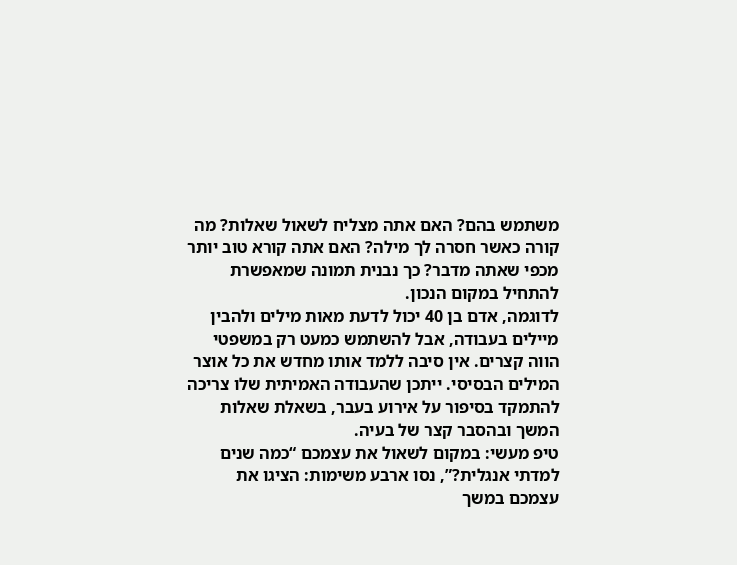משתמש בהם? האם אתה מצליח לשאול שאלות? מה קורה כאשר חסרה לך מילה? האם אתה קורא טוב יותר מכפי שאתה מדבר? כך נבנית תמונה שמאפשרת להתחיל במקום הנכון.
לדוגמה, אדם בן 40 יכול לדעת מאות מילים ולהבין מיילים בעבודה, אבל להשתמש כמעט רק במשפטי הווה קצרים. אין סיבה ללמד אותו מחדש את כל אוצר המילים הבסיסי. ייתכן שהעבודה האמיתית שלו צריכה להתמקד בסיפור על אירוע בעבר, בשאלת שאלות המשך ובהסבר קצר של בעיה.
טיפ מעשי: במקום לשאול את עצמכם “כמה שנים למדתי אנגלית?”, נסו ארבע משימות: הציגו את עצמכם במשך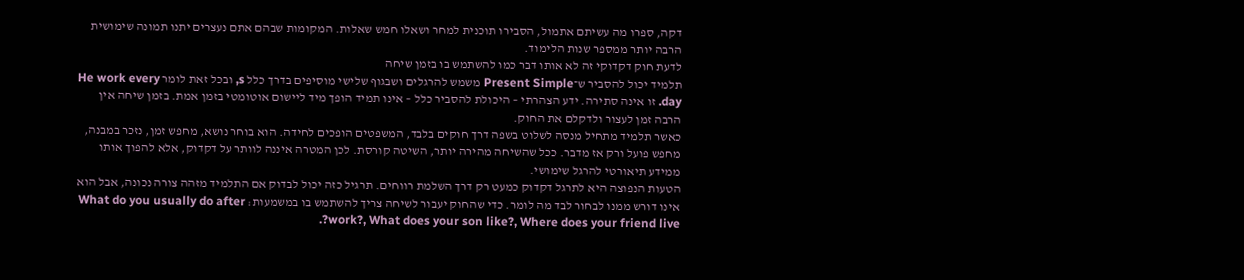דקה, ספרו מה עשיתם אתמול, הסבירו תוכנית למחר ושאלו חמש שאלות. המקומות שבהם אתם נעצרים יתנו תמונה שימושית הרבה יותר ממספר שנות הלימוד.
לדעת חוק דקדוקי זה לא אותו דבר כמו להשתמש בו בזמן שיחה
תלמיד יכול להסביר ש־Present Simple משמש להרגלים ושבגוף שלישי מוסיפים בדרך כלל s, ובכל זאת לומר He work every day. זו אינה סתירה. ידע הצהרתי – היכולת להסביר כלל – אינו תמיד הופך מיד ליישום אוטומטי בזמן אמת. בזמן שיחה אין הרבה זמן לעצור ולדקלם את החוק.
כאשר תלמיד מתחיל מנסה לשלוט בשפה דרך חוקים בלבד, המשפטים הופכים לחידה. הוא בוחר נושא, מחפש זמן, נזכר במבנה, מחפש פועל ורק אז מדבר. ככל שהשיחה מהירה יותר, השיטה קורסת. לכן המטרה איננה לוותר על דקדוק, אלא להפוך אותו ממידע תיאורטי להרגל שימושי.
הטעות הנפוצה היא לתרגל דקדוק כמעט רק דרך השלמת רווחים. תרגיל כזה יכול לבדוק אם התלמיד מזהה צורה נכונה, אבל הוא אינו דורש ממנו לבחור לבד מה לומר. כדי שהחוק יעבור לשיחה צריך להשתמש בו במשמעות: What do you usually do after work?, What does your son like?, Where does your friend live?.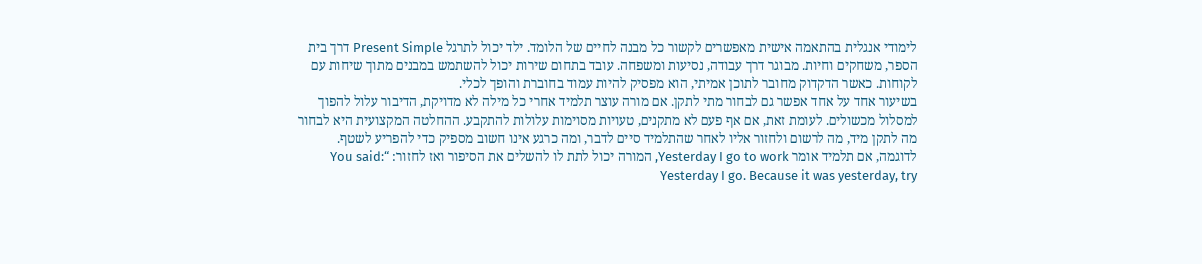לימודי אנגלית בהתאמה אישית מאפשרים לקשור כל מבנה לחיים של הלומד. ילד יכול לתרגל Present Simple דרך בית הספר, משחקים וחיות. מבוגר דרך עבודה, נסיעות ומשפחה. עובד בתחום שירות יכול להשתמש במבנים מתוך שיחות עם לקוחות. כאשר הדקדוק מחובר לתוכן אמיתי, הוא מפסיק להיות עמוד בחוברת והופך לכלי.
בשיעור אחד על אחד אפשר גם לבחור מתי לתקן. אם מורה עוצר תלמיד אחרי כל מילה לא מדויקת, הדיבור עלול להפוך למסלול מכשולים. לעומת זאת, אם אף פעם לא מתקנים, טעויות מסוימות עלולות להתקבע. ההחלטה המקצועית היא לבחור מה לתקן מיד, מה לרשום ולחזור אליו לאחר שהתלמיד סיים לדבר, ומה כרגע אינו חשוב מספיק כדי להפריע לשטף.
לדוגמה, אם תלמיד אומר Yesterday I go to work, המורה יכול לתת לו להשלים את הסיפור ואז לחזור: “You said: Yesterday I go. Because it was yesterday, try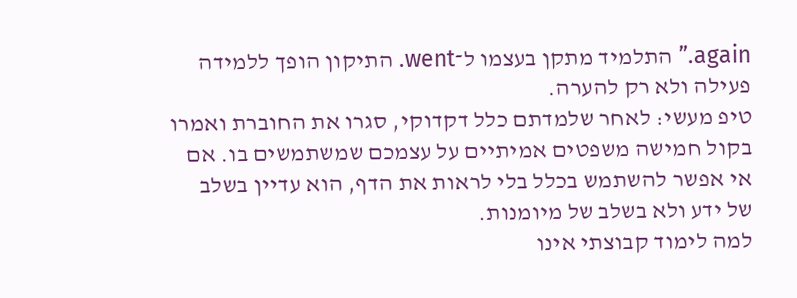again.” התלמיד מתקן בעצמו ל־went. התיקון הופך ללמידה פעילה ולא רק להערה.
טיפ מעשי: לאחר שלמדתם כלל דקדוקי, סגרו את החוברת ואמרו בקול חמישה משפטים אמיתיים על עצמכם שמשתמשים בו. אם אי אפשר להשתמש בכלל בלי לראות את הדף, הוא עדיין בשלב של ידע ולא בשלב של מיומנות.
למה לימוד קבוצתי אינו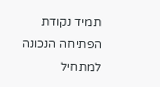תמיד נקודת הפתיחה הנכונה למתחיל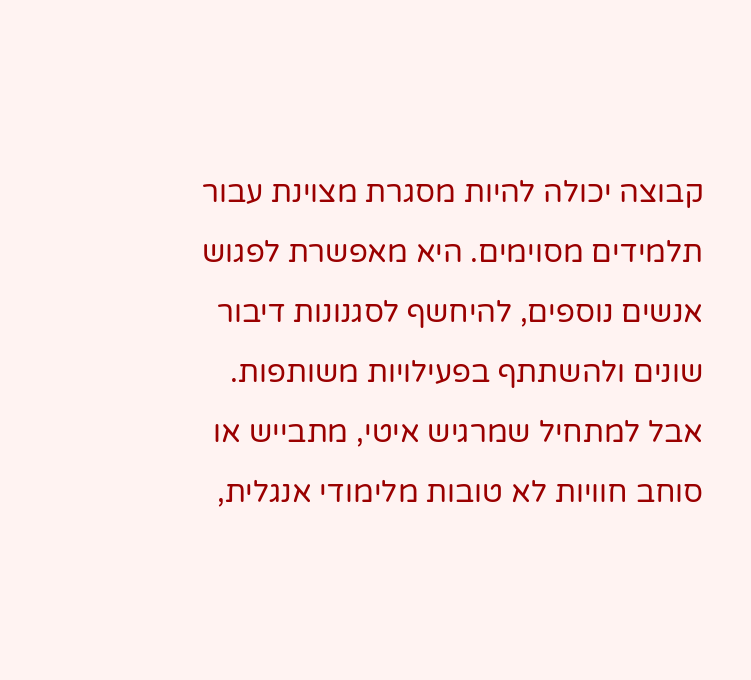קבוצה יכולה להיות מסגרת מצוינת עבור תלמידים מסוימים. היא מאפשרת לפגוש אנשים נוספים, להיחשף לסגנונות דיבור שונים ולהשתתף בפעילויות משותפות. אבל למתחיל שמרגיש איטי, מתבייש או סוחב חוויות לא טובות מלימודי אנגלית,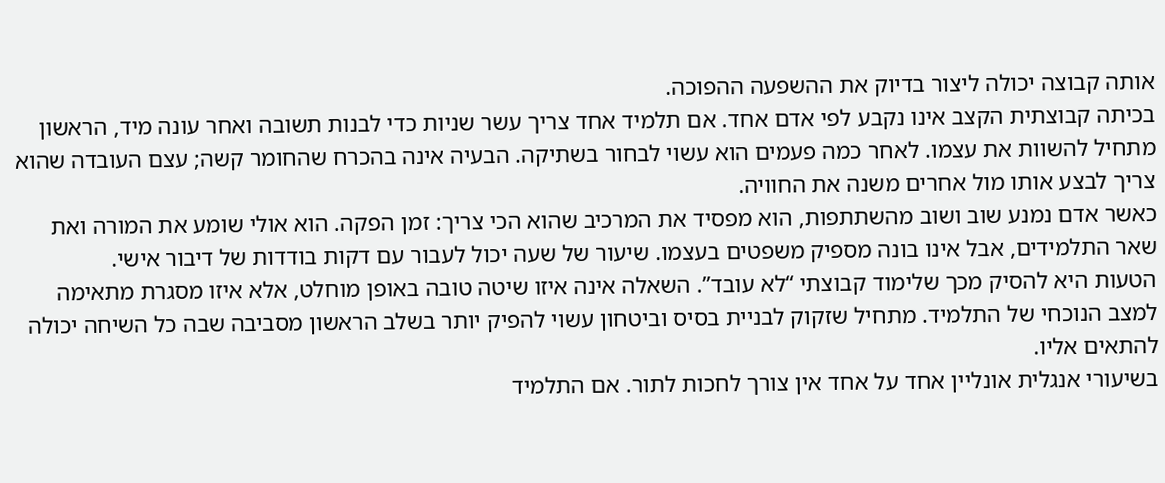אותה קבוצה יכולה ליצור בדיוק את ההשפעה ההפוכה.
בכיתה קבוצתית הקצב אינו נקבע לפי אדם אחד. אם תלמיד אחד צריך עשר שניות כדי לבנות תשובה ואחר עונה מיד, הראשון מתחיל להשוות את עצמו. לאחר כמה פעמים הוא עשוי לבחור בשתיקה. הבעיה אינה בהכרח שהחומר קשה; עצם העובדה שהוא צריך לבצע אותו מול אחרים משנה את החוויה.
כאשר אדם נמנע שוב ושוב מהשתתפות, הוא מפסיד את המרכיב שהוא הכי צריך: זמן הפקה. הוא אולי שומע את המורה ואת שאר התלמידים, אבל אינו בונה מספיק משפטים בעצמו. שיעור של שעה יכול לעבור עם דקות בודדות של דיבור אישי.
הטעות היא להסיק מכך שלימוד קבוצתי “לא עובד”. השאלה אינה איזו שיטה טובה באופן מוחלט, אלא איזו מסגרת מתאימה למצב הנוכחי של התלמיד. מתחיל שזקוק לבניית בסיס וביטחון עשוי להפיק יותר בשלב הראשון מסביבה שבה כל השיחה יכולה להתאים אליו.
בשיעורי אנגלית אונליין אחד על אחד אין צורך לחכות לתור. אם התלמיד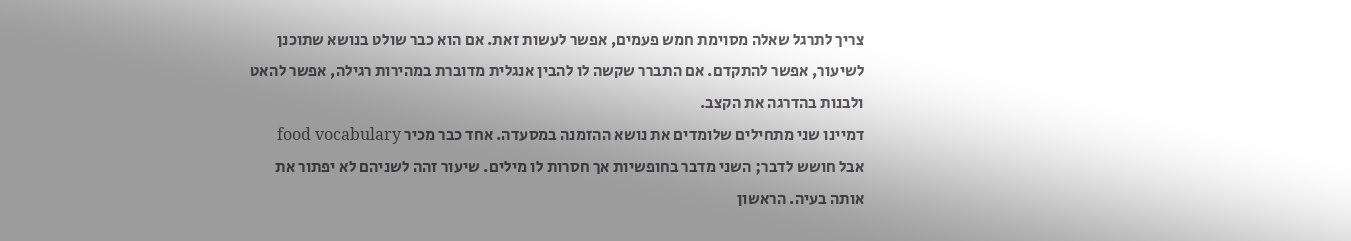צריך לתרגל שאלה מסוימת חמש פעמים, אפשר לעשות זאת. אם הוא כבר שולט בנושא שתוכנן לשיעור, אפשר להתקדם. אם התברר שקשה לו להבין אנגלית מדוברת במהירות רגילה, אפשר להאט ולבנות בהדרגה את הקצב.
דמיינו שני מתחילים שלומדים את נושא ההזמנה במסעדה. אחד כבר מכיר food vocabulary אבל חושש לדבר; השני מדבר בחופשיות אך חסרות לו מילים. שיעור זהה לשניהם לא יפתור את אותה בעיה. הראשון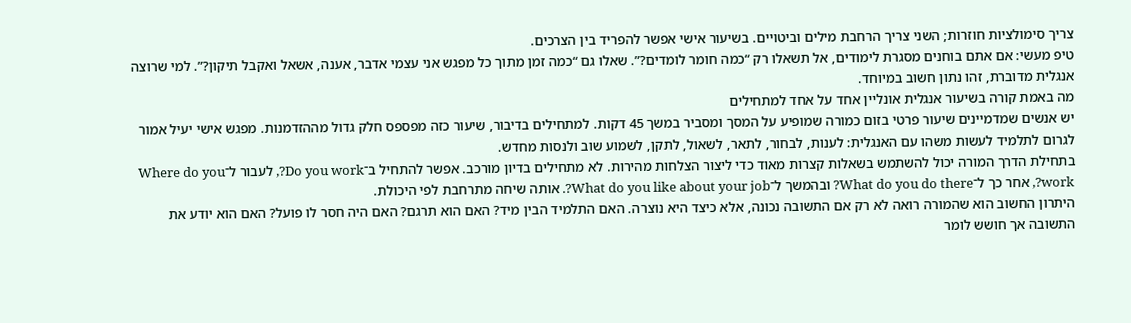צריך סימולציות חוזרות; השני צריך הרחבת מילים וביטויים. בשיעור אישי אפשר להפריד בין הצרכים.
טיפ מעשי: אם אתם בוחנים מסגרת לימודים, אל תשאלו רק “כמה חומר לומדים?”. שאלו גם “כמה זמן מתוך כל מפגש אני עצמי אדבר, אענה, אשאל ואקבל תיקון?”. למי שרוצה אנגלית מדוברת, זהו נתון חשוב במיוחד.
מה באמת קורה בשיעור אנגלית אונליין אחד על אחד למתחילים
יש אנשים שמדמיינים שיעור פרטי בזום כמורה שמופיע על המסך ומסביר במשך 45 דקות. למתחילים בדיבור, שיעור כזה מפספס חלק גדול מההזדמנות. מפגש אישי יעיל אמור לגרום לתלמיד לעשות משהו עם האנגלית: לענות, לבחור, לתאר, לשאול, לתקן, לשמוע שוב ולנסות מחדש.
בתחילת הדרך המורה יכול להשתמש בשאלות קצרות מאוד כדי ליצור הצלחות מהירות. לא מתחילים בדיון מורכב. אפשר להתחיל ב־Do you work?, לעבור ל־Where do you work?, אחר כך ל־What do you do there? ובהמשך ל־What do you like about your job?. אותה שיחה מתרחבת לפי היכולת.
היתרון החשוב הוא שהמורה רואה לא רק אם התשובה נכונה, אלא כיצד היא נוצרה. האם התלמיד הבין מיד? האם הוא תרגם? האם היה חסר לו פועל? האם הוא יודע את התשובה אך חושש לומר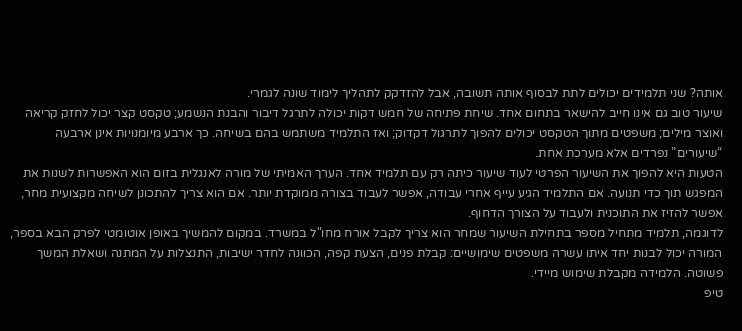אותה? שני תלמידים יכולים לתת לבסוף אותה תשובה, אבל להזדקק לתהליך לימוד שונה לגמרי.
שיעור טוב גם אינו חייב להישאר בתחום אחד. שיחת פתיחה של חמש דקות יכולה לתרגל דיבור והבנת הנשמע; טקסט קצר יכול לחזק קריאה ואוצר מילים; משפטים מתוך הטקסט יכולים להפוך לתרגול דקדוק; ואז התלמיד משתמש בהם בשיחה. כך ארבע מיומנויות אינן ארבעה “שיעורים” נפרדים אלא מערכת אחת.
הטעות היא להפוך את השיעור הפרטי לעוד שיעור כיתה רק עם תלמיד אחד. הערך האמיתי של מורה לאנגלית בזום הוא האפשרות לשנות את המפגש תוך כדי תנועה. אם התלמיד הגיע עייף אחרי עבודה, אפשר לעבוד בצורה ממוקדת יותר. אם הוא צריך להתכונן לשיחה מקצועית מחר, אפשר להזיז את התוכנית ולעבוד על הצורך הדחוף.
לדוגמה, תלמיד מתחיל מספר בתחילת השיעור שמחר הוא צריך לקבל אורח מחו"ל במשרד. במקום להמשיך באופן אוטומטי לפרק הבא בספר, המורה יכול לבנות יחד איתו עשרה משפטים שימושיים: קבלת פנים, הצעת קפה, הכוונה לחדר ישיבות, התנצלות על המתנה ושאלת המשך פשוטה. הלמידה מקבלת שימוש מיידי.
טיפ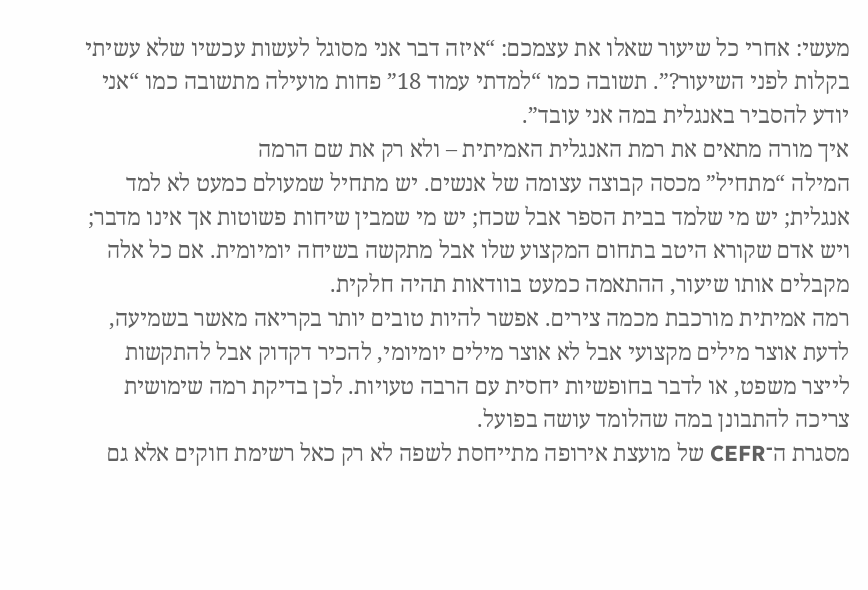מעשי: אחרי כל שיעור שאלו את עצמכם: “איזה דבר אני מסוגל לעשות עכשיו שלא עשיתי בקלות לפני השיעור?”. תשובה כמו “למדתי עמוד 18” פחות מועילה מתשובה כמו “אני יודע להסביר באנגלית במה אני עובד”.
איך מורה מתאים את רמת האנגלית האמיתית – ולא רק את שם הרמה
המילה “מתחיל” מכסה קבוצה עצומה של אנשים. יש מתחיל שמעולם כמעט לא למד אנגלית; יש מי שלמד בבית הספר אבל שכח; יש מי שמבין שיחות פשוטות אך אינו מדבר; ויש אדם שקורא היטב בתחום המקצוע שלו אבל מתקשה בשיחה יומיומית. אם כל אלה מקבלים אותו שיעור, ההתאמה כמעט בוודאות תהיה חלקית.
רמה אמיתית מורכבת מכמה צירים. אפשר להיות טובים יותר בקריאה מאשר בשמיעה, לדעת אוצר מילים מקצועי אבל לא אוצר מילים יומיומי, להכיר דקדוק אבל להתקשות לייצר משפט, או לדבר בחופשיות יחסית עם הרבה טעויות. לכן בדיקת רמה שימושית צריכה להתבונן במה שהלומד עושה בפועל.
מסגרת ה־CEFR של מועצת אירופה מתייחסת לשפה לא רק כאל רשימת חוקים אלא גם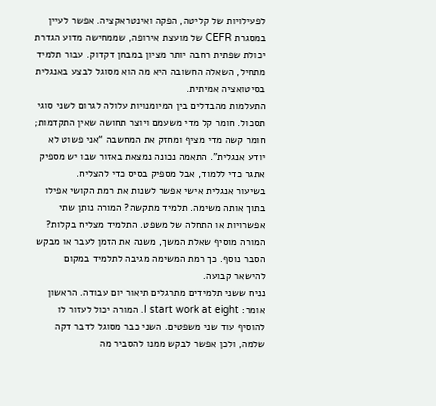לפעילויות של קליטה, הפקה ואינטראקציה. אפשר לעיין במסגרת CEFR של מועצת אירופה, שממחישה מדוע הגדרת יכולת שפתית רחבה יותר מציון במבחן דקדוק. עבור תלמיד מתחיל, השאלה החשובה היא מה הוא מסוגל לבצע באנגלית בסיטואציה אמיתית.
התעלמות מהבדלים בין המיומנויות עלולה לגרום לשני סוגי תסכול. חומר קל מדי משעמם ויוצר תחושה שאין התקדמות; חומר קשה מדי מציף ומחזק את המחשבה “אני פשוט לא יודע אנגלית”. התאמה נכונה נמצאת באזור שבו יש מספיק אתגר כדי ללמוד, אבל מספיק בסיס כדי להצליח.
בשיעור אנגלית אישי אפשר לשנות את רמת הקושי אפילו בתוך אותה משימה. תלמיד מתקשה? המורה נותן שתי אפשרויות או התחלה של משפט. התלמיד מצליח בקלות? המורה מוסיף שאלת המשך, משנה את הזמן לעבר או מבקש הסבר נוסף. כך רמת המשימה מגיבה לתלמיד במקום להישאר קבועה.
נניח ששני תלמידים מתרגלים תיאור יום עבודה. הראשון אומר: I start work at eight. המורה יכול לעזור לו להוסיף עוד שני משפטים. השני כבר מסוגל לדבר דקה שלמה, ולכן אפשר לבקש ממנו להסביר מה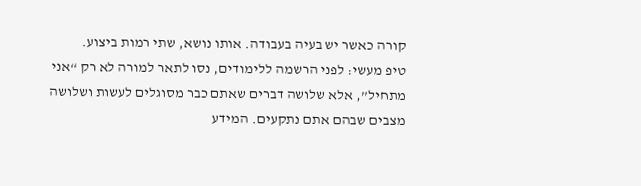קורה כאשר יש בעיה בעבודה. אותו נושא, שתי רמות ביצוע.
טיפ מעשי: לפני הרשמה ללימודים, נסו לתאר למורה לא רק “אני מתחיל”, אלא שלושה דברים שאתם כבר מסוגלים לעשות ושלושה מצבים שבהם אתם נתקעים. המידע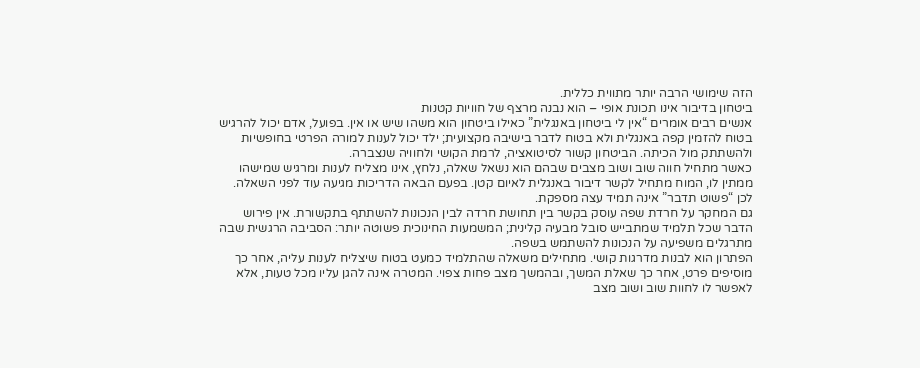הזה שימושי הרבה יותר מתווית כללית.
ביטחון בדיבור אינו תכונת אופי – הוא נבנה מרצף של חוויות קטנות
אנשים רבים אומרים “אין לי ביטחון באנגלית” כאילו ביטחון הוא משהו שיש או אין. בפועל, אדם יכול להרגיש בטוח להזמין קפה באנגלית ולא בטוח לדבר בישיבה מקצועית; ילד יכול לענות למורה הפרטי בחופשיות ולהשתתק מול הכיתה. הביטחון קשור לסיטואציה, לרמת הקושי ולחוויה שנצברה.
כאשר מתחיל חווה שוב ושוב מצבים שבהם הוא נשאל שאלה, נלחץ, אינו מצליח לענות ומרגיש שמישהו ממתין לו, המוח מתחיל לקשר דיבור באנגלית לאיום קטן. בפעם הבאה הדריכות מגיעה עוד לפני השאלה. לכן “פשוט תדבר” אינה תמיד עצה מספקת.
גם המחקר על חרדת שפה עוסק בקשר בין תחושת חרדה לבין הנכונות להשתתף בתקשורת. אין פירוש הדבר שכל תלמיד שמתבייש סובל מבעיה קלינית; המשמעות החינוכית פשוטה יותר: הסביבה הרגשית שבה מתרגלים משפיעה על הנכונות להשתמש בשפה.
הפתרון הוא לבנות מדרגות קושי. מתחילים משאלה שהתלמיד כמעט בטוח שיצליח לענות עליה, אחר כך מוסיפים פרט, אחר כך שאלת המשך, ובהמשך מצב פחות צפוי. המטרה אינה להגן עליו מכל טעות, אלא לאפשר לו לחוות שוב ושוב מצב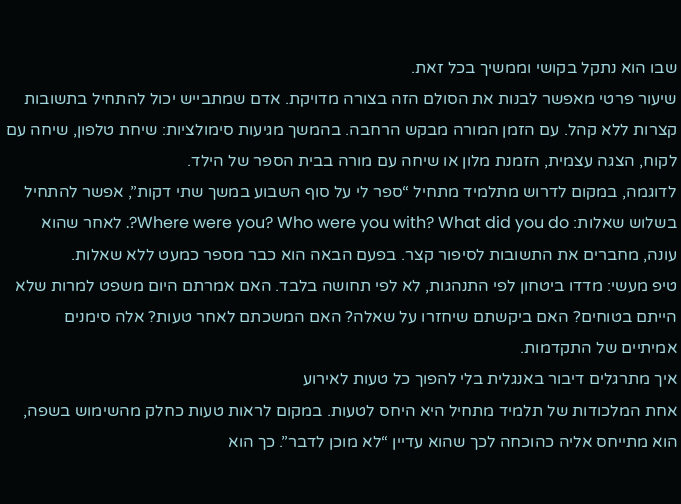שבו הוא נתקל בקושי וממשיך בכל זאת.
שיעור פרטי מאפשר לבנות את הסולם הזה בצורה מדויקת. אדם שמתבייש יכול להתחיל בתשובות קצרות ללא קהל. עם הזמן המורה מבקש הרחבה. בהמשך מגיעות סימולציות: שיחת טלפון, שיחה עם לקוח, הצגה עצמית, הזמנת מלון או שיחה עם מורה בבית הספר של הילד.
לדוגמה, במקום לדרוש מתלמיד מתחיל “ספר לי על סוף השבוע במשך שתי דקות”, אפשר להתחיל בשלוש שאלות: Where were you? Who were you with? What did you do?. לאחר שהוא עונה, מחברים את התשובות לסיפור קצר. בפעם הבאה הוא כבר מספר כמעט ללא שאלות.
טיפ מעשי: מדדו ביטחון לפי התנהגות, לא לפי תחושה בלבד. האם אמרתם היום משפט למרות שלא הייתם בטוחים? האם ביקשתם שיחזרו על שאלה? האם המשכתם לאחר טעות? אלה סימנים אמיתיים של התקדמות.
איך מתרגלים דיבור באנגלית בלי להפוך כל טעות לאירוע
אחת המלכודות של תלמיד מתחיל היא היחס לטעות. במקום לראות טעות כחלק מהשימוש בשפה, הוא מתייחס אליה כהוכחה לכך שהוא עדיין “לא מוכן לדבר”. כך הוא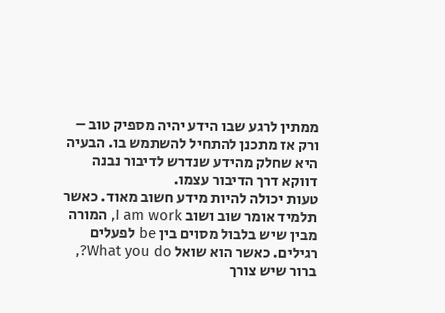ממתין לרגע שבו הידע יהיה מספיק טוב – ורק אז מתכנן להתחיל להשתמש בו. הבעיה היא שחלק מהידע שנדרש לדיבור נבנה דווקא דרך הדיבור עצמו.
טעות יכולה להיות מידע חשוב מאוד. כאשר תלמיד אומר שוב ושוב I am work, המורה מבין שיש בלבול מסוים בין be לפעלים רגילים. כאשר הוא שואל What you do?, ברור שיש צורך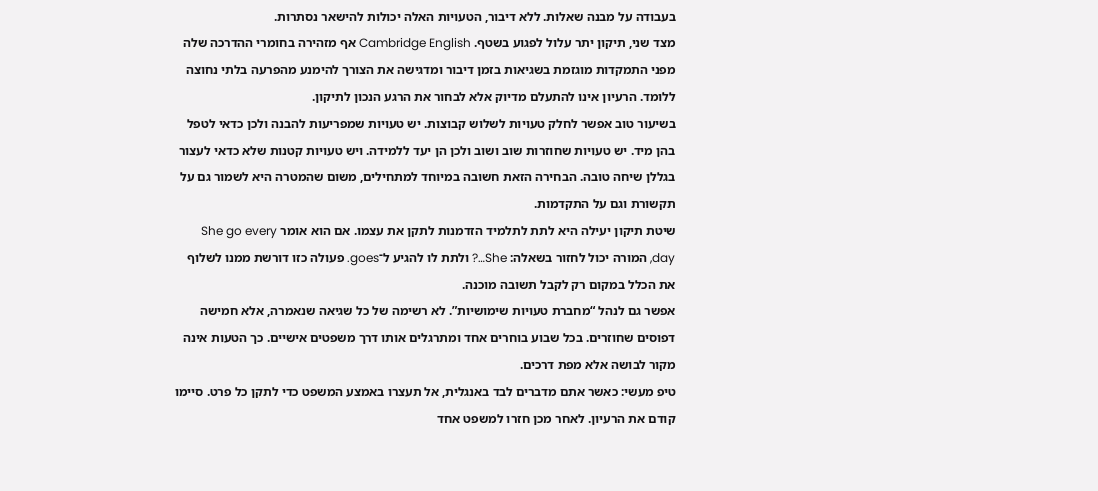בעבודה על מבנה שאלות. ללא דיבור, הטעויות האלה יכולות להישאר נסתרות.
מצד שני, תיקון יתר עלול לפגוע בשטף. Cambridge English אף מזהירה בחומרי ההדרכה שלה מפני התמקדות מוגזמת בשגיאות בזמן דיבור ומדגישה את הצורך להימנע מהפרעה בלתי נחוצה ללומד. הרעיון אינו להתעלם מדיוק אלא לבחור את הרגע הנכון לתיקון.
בשיעור טוב אפשר לחלק טעויות לשלוש קבוצות. יש טעויות שמפריעות להבנה ולכן כדאי לטפל בהן מיד. יש טעויות שחוזרות שוב ושוב ולכן הן יעד ללמידה. ויש טעויות קטנות שלא כדאי לעצור בגללן שיחה טובה. הבחירה הזאת חשובה במיוחד למתחילים, משום שהמטרה היא לשמור גם על תקשורת וגם על התקדמות.
שיטת תיקון יעילה היא לתת לתלמיד הזדמנות לתקן את עצמו. אם הוא אומר She go every day, המורה יכול לחזור בשאלה: She…? ולתת לו להגיע ל־goes. פעולה כזו דורשת ממנו לשלוף את הכלל במקום רק לקבל תשובה מוכנה.
אפשר גם לנהל “מחברת טעויות שימושיות”. לא רשימה של כל שגיאה שנאמרה, אלא חמישה דפוסים שחוזרים. בכל שבוע בוחרים אחד ומתרגלים אותו דרך משפטים אישיים. כך הטעות אינה מקור לבושה אלא מפת דרכים.
טיפ מעשי: כאשר אתם מדברים לבד באנגלית, אל תעצרו באמצע המשפט כדי לתקן כל פרט. סיימו קודם את הרעיון. לאחר מכן חזרו למשפט אחד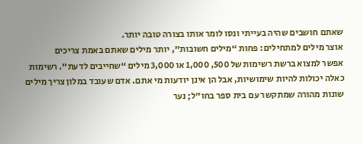שאתם חושבים שהיה בעייתי ונסו לומר אותו בצורה טובה יותר.
אוצר מילים למתחילים: פחות “מילים חשובות”, יותר מילים שאתם באמת צריכים
אפשר למצוא ברשת רשימות של 500, 1,000 או 3,000 מילים “שחייבים לדעת”. רשימות כאלה יכולות להיות שימושיות, אבל הן אינן יודעות מי אתם. אדם שעובד במלון צריך מילים שונות מהורה שמתקשר עם בית ספר בחו"ל; נער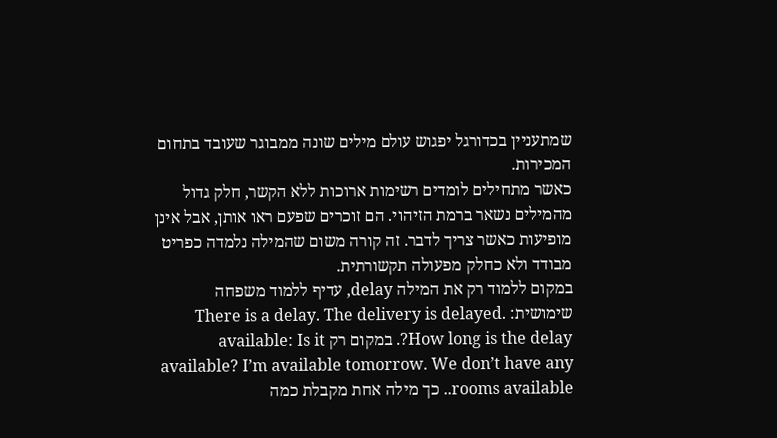שמתעניין בכדורגל יפגוש עולם מילים שונה ממבוגר שעובד בתחום המכירות.
כאשר מתחילים לומדים רשימות ארוכות ללא הקשר, חלק גדול מהמילים נשאר ברמת הזיהוי. הם זוכרים שפעם ראו אותן, אבל אינן מופיעות כאשר צריך לדבר. זה קורה משום שהמילה נלמדה כפריט מבודד ולא כחלק מפעולה תקשורתית.
במקום ללמוד רק את המילה delay, עדיף ללמוד משפחה שימושית: There is a delay. The delivery is delayed. How long is the delay?. במקום רק available: Is it available? I’m available tomorrow. We don’t have any rooms available.. כך מילה אחת מקבלת כמה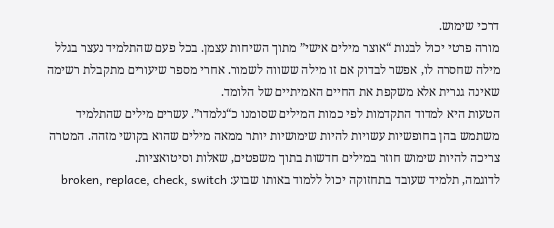דרכי שימוש.
מורה פרטי יכול לבנות “אוצר מילים אישי” מתוך השיחות עצמן. בכל פעם שהתלמיד נעצר בגלל מילה שחסרה לו, אפשר לבדוק אם זו מילה ששווה לשמור. אחרי מספר שיעורים מתקבלת רשימה שאינה גנרית אלא משקפת את החיים האמיתיים של הלומד.
הטעות היא למדוד התקדמות לפי כמות המילים שסומנו כ“נלמדו”. עשרים מילים שהתלמיד משתמש בהן בחופשיות עשויות להיות שימושיות יותר ממאה מילים שהוא בקושי מזהה. המטרה צריכה להיות שימוש חוזר במילים חדשות בתוך משפטים, שאלות וסיטואציות.
לדוגמה, תלמיד שעובד בתחזוקה יכול ללמוד באותו שבוע: broken, replace, check, switch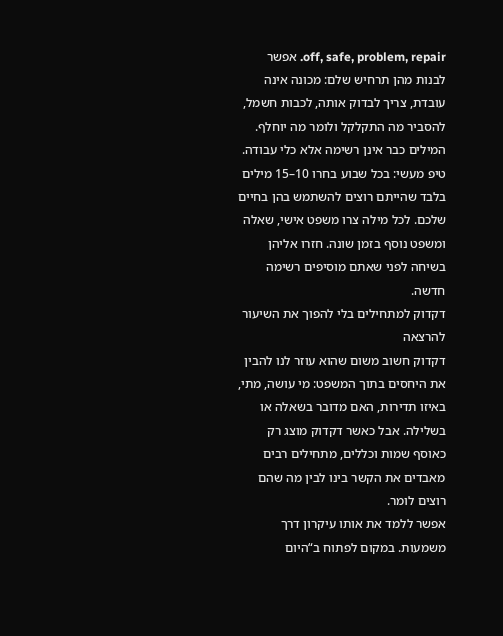off, safe, problem, repair. אפשר לבנות מהן תרחיש שלם: מכונה אינה עובדת, צריך לבדוק אותה, לכבות חשמל, להסביר מה התקלקל ולומר מה יוחלף. המילים כבר אינן רשימה אלא כלי עבודה.
טיפ מעשי: בכל שבוע בחרו 10–15 מילים בלבד שהייתם רוצים להשתמש בהן בחיים שלכם. לכל מילה צרו משפט אישי, שאלה ומשפט נוסף בזמן שונה. חזרו אליהן בשיחה לפני שאתם מוסיפים רשימה חדשה.
דקדוק למתחילים בלי להפוך את השיעור להרצאה
דקדוק חשוב משום שהוא עוזר לנו להבין את היחסים בתוך המשפט: מי עושה, מתי, באיזו תדירות, האם מדובר בשאלה או בשלילה. אבל כאשר דקדוק מוצג רק כאוסף שמות וכללים, מתחילים רבים מאבדים את הקשר בינו לבין מה שהם רוצים לומר.
אפשר ללמד את אותו עיקרון דרך משמעות. במקום לפתוח ב“היום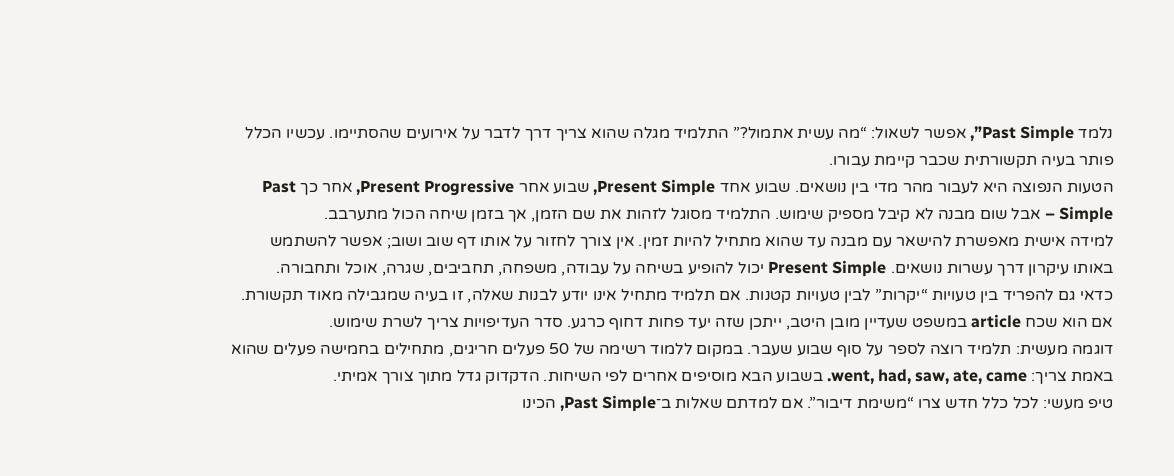נלמד Past Simple”, אפשר לשאול: “מה עשית אתמול?” התלמיד מגלה שהוא צריך דרך לדבר על אירועים שהסתיימו. עכשיו הכלל פותר בעיה תקשורתית שכבר קיימת עבורו.
הטעות הנפוצה היא לעבור מהר מדי בין נושאים. שבוע אחד Present Simple, שבוע אחר Present Progressive, אחר כך Past Simple – אבל שום מבנה לא קיבל מספיק שימוש. התלמיד מסוגל לזהות את שם הזמן, אך בזמן שיחה הכול מתערבב.
למידה אישית מאפשרת להישאר עם מבנה עד שהוא מתחיל להיות זמין. אין צורך לחזור על אותו דף שוב ושוב; אפשר להשתמש באותו עיקרון דרך עשרות נושאים. Present Simple יכול להופיע בשיחה על עבודה, משפחה, תחביבים, שגרה, אוכל ותחבורה.
כדאי גם להפריד בין טעויות “יקרות” לבין טעויות קטנות. אם תלמיד מתחיל אינו יודע לבנות שאלה, זו בעיה שמגבילה מאוד תקשורת. אם הוא שכח article במשפט שעדיין מובן היטב, ייתכן שזה יעד פחות דחוף כרגע. סדר העדיפויות צריך לשרת שימוש.
דוגמה מעשית: תלמיד רוצה לספר על סוף שבוע שעבר. במקום ללמוד רשימה של 50 פעלים חריגים, מתחילים בחמישה פעלים שהוא באמת צריך: went, had, saw, ate, came. בשבוע הבא מוסיפים אחרים לפי השיחות. הדקדוק גדל מתוך צורך אמיתי.
טיפ מעשי: לכל כלל חדש צרו “משימת דיבור”. אם למדתם שאלות ב־Past Simple, הכינו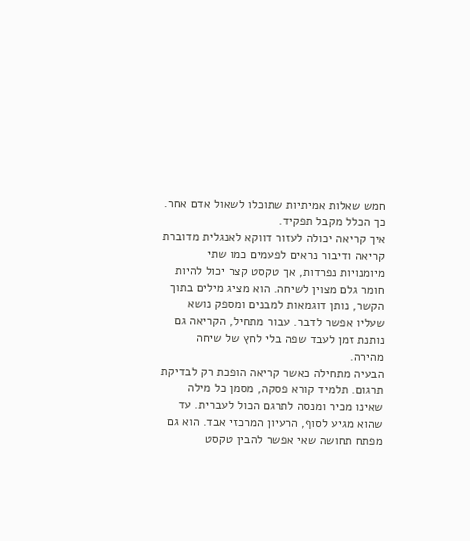חמש שאלות אמיתיות שתוכלו לשאול אדם אחר. כך הכלל מקבל תפקיד.
איך קריאה יכולה לעזור דווקא לאנגלית מדוברת
קריאה ודיבור נראים לפעמים כמו שתי מיומנויות נפרדות, אך טקסט קצר יכול להיות חומר גלם מצוין לשיחה. הוא מציג מילים בתוך הקשר, נותן דוגמאות למבנים ומספק נושא שעליו אפשר לדבר. עבור מתחיל, הקריאה גם נותנת זמן לעבד שפה בלי לחץ של שיחה מהירה.
הבעיה מתחילה כאשר קריאה הופכת רק לבדיקת תרגום. תלמיד קורא פסקה, מסמן כל מילה שאינו מכיר ומנסה לתרגם הכול לעברית. עד שהוא מגיע לסוף, הרעיון המרכזי אבד. הוא גם מפתח תחושה שאי אפשר להבין טקסט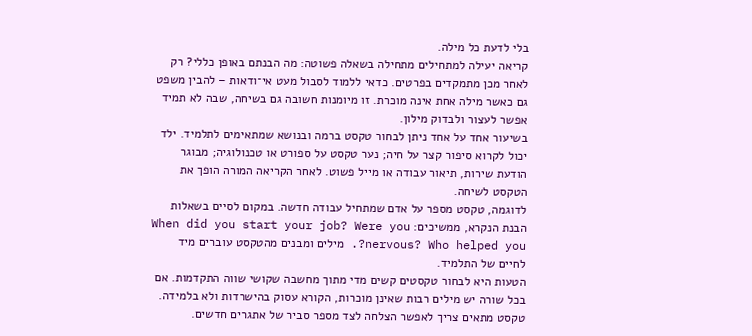בלי לדעת כל מילה.
קריאה יעילה למתחילים מתחילה בשאלה פשוטה: מה הבנתם באופן כללי? רק לאחר מכן מתמקדים בפרטים. כדאי ללמוד לסבול מעט אי־ודאות – להבין משפט גם כאשר מילה אחת אינה מוכרת. זו מיומנות חשובה גם בשיחה, שבה לא תמיד אפשר לעצור ולבדוק מילון.
בשיעור אחד על אחד ניתן לבחור טקסט ברמה ובנושא שמתאימים לתלמיד. ילד יכול לקרוא סיפור קצר על חיה; נער טקסט על ספורט או טכנולוגיה; מבוגר הודעת שירות, תיאור עבודה או מייל פשוט. לאחר הקריאה המורה הופך את הטקסט לשיחה.
לדוגמה, טקסט מספר על אדם שמתחיל עבודה חדשה. במקום לסיים בשאלות הבנת הנקרא, ממשיכים: When did you start your job? Were you nervous? Who helped you?. מילים ומבנים מהטקסט עוברים מיד לחיים של התלמיד.
הטעות היא לבחור טקסטים קשים מדי מתוך מחשבה שקושי שווה התקדמות. אם בכל שורה יש מילים רבות שאינן מוכרות, הקורא עסוק בהישרדות ולא בלמידה. טקסט מתאים צריך לאפשר הצלחה לצד מספר סביר של אתגרים חדשים.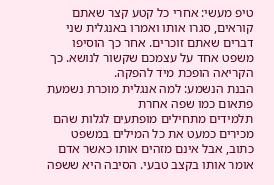טיפ מעשי: אחרי כל קטע קצר שאתם קוראים, סגרו אותו ואמרו באנגלית שני דברים שאתם זוכרים. אחר כך הוסיפו משפט אחד על עצמכם שקשור לנושא. כך הקריאה הופכת מיד להפקה.
הבנת הנשמע: למה אנגלית מוכרת נשמעת פתאום כמו שפה אחרת
תלמידים מתחילים מופתעים לגלות שהם מכירים כמעט את כל המילים במשפט כתוב, אבל אינם מזהים אותו כאשר אדם אומר אותו בקצב טבעי. הסיבה היא ששפה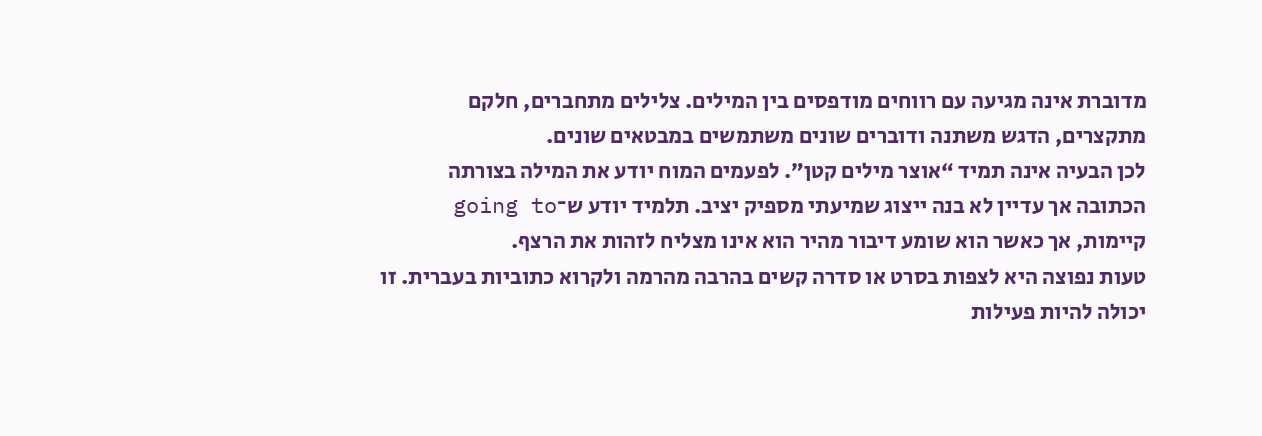מדוברת אינה מגיעה עם רווחים מודפסים בין המילים. צלילים מתחברים, חלקם מתקצרים, הדגש משתנה ודוברים שונים משתמשים במבטאים שונים.
לכן הבעיה אינה תמיד “אוצר מילים קטן”. לפעמים המוח יודע את המילה בצורתה הכתובה אך עדיין לא בנה ייצוג שמיעתי מספיק יציב. תלמיד יודע ש־going to קיימות, אך כאשר הוא שומע דיבור מהיר הוא אינו מצליח לזהות את הרצף.
טעות נפוצה היא לצפות בסרט או סדרה קשים בהרבה מהרמה ולקרוא כתוביות בעברית. זו יכולה להיות פעילות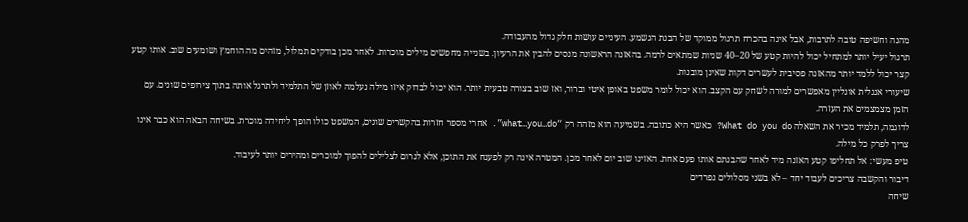מהנה וחשיפה טובה לתרבות, אבל אינה בהכרח תרגול ממוקד של הבנת הנשמע. העיניים עושות חלק גדול מהעבודה.
תרגול יעיל יותר למתחיל יכול להיות קטע של 20–40 שניות שמתאים לרמה. בהאזנה הראשונה מנסים להבין את הרעיון. בשנייה מחפשים מילים מוכרות. לאחר מכן בודקים תמלול, מזהים מה הוחמץ ושומעים שוב. אותו קטע קצר יכול ללמד יותר מהאזנה פסיבית לעשרים דקות שאינן מובנות.
שיעורי אנגלית אונליין מאפשרים למורה לשחק עם הקצב. הוא יכול לומר משפט באופן איטי וברור, ואז שוב בצורה טבעית יותר. הוא יכול לבדוק איזו מילה נעלמה לאוזן של התלמיד ולתרגל אותה בתוך צירופים שונים. עם הזמן מצמצמים את העזרה.
לדוגמה, תלמיד מכיר את השאלה What do you do? כאשר היא כתובה. בשמיעה הוא מזהה רק “what…you…do”. אחרי מספר חזרות בהקשרים שונים, המשפט כולו הופך ליחידה מוכרת. בשיחה הבאה הוא כבר אינו צריך לפרק כל מילה.
טיפ מעשי: אל תחליפו קטע האזנה מיד לאחר שהבנתם אותו פעם אחת. האזינו שוב יום לאחר מכן. המטרה אינה רק לפענח את התוכן, אלא לגרום לצלילים להפוך למוכרים ומהירים יותר לעיבוד.
דיבור והקשבה צריכים לעבוד יחד – לא בשני מסלולים נפרדים
שיחה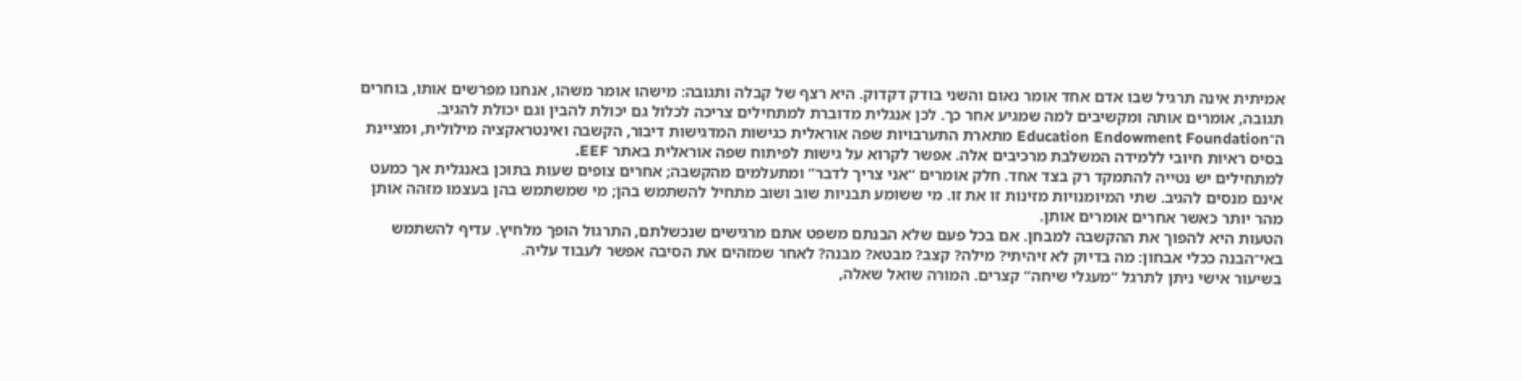אמיתית אינה תרגיל שבו אדם אחד אומר נאום והשני בודק דקדוק. היא רצף של קבלה ותגובה: מישהו אומר משהו, אנחנו מפרשים אותו, בוחרים תגובה, אומרים אותה ומקשיבים למה שמגיע אחר כך. לכן אנגלית מדוברת למתחילים צריכה לכלול גם יכולת להבין וגם יכולת להגיב.
ה־Education Endowment Foundation מתארת התערבויות שפה אוראלית כגישות המדגישות דיבור, הקשבה ואינטראקציה מילולית, ומציינת בסיס ראיות חיובי ללמידה המשלבת מרכיבים אלה. אפשר לקרוא על גישות לפיתוח שפה אוראלית באתר EEF.
למתחילים יש נטייה להתמקד רק בצד אחד. חלק אומרים “אני צריך לדבר” ומתעלמים מהקשבה; אחרים צופים שעות בתוכן באנגלית אך כמעט אינם מנסים להגיב. שתי המיומנויות מזינות זו את זו. מי ששומע תבניות שוב ושוב מתחיל להשתמש בהן; מי שמשתמש בהן בעצמו מזהה אותן מהר יותר כאשר אחרים אומרים אותן.
הטעות היא להפוך את ההקשבה למבחן. אם בכל פעם שלא הבנתם משפט אתם מרגישים שנכשלתם, התרגול הופך מלחיץ. עדיף להשתמש באי־הבנה ככלי אבחון: מה בדיוק לא זיהיתי? מילה? קצב? מבטא? מבנה? לאחר שמזהים את הסיבה אפשר לעבוד עליה.
בשיעור אישי ניתן לתרגל “מעגלי שיחה” קצרים. המורה שואל שאלה,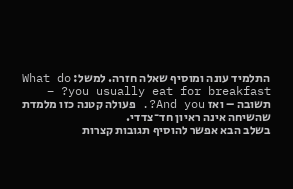התלמיד עונה ומוסיף שאלה חזרה. למשל: What do you usually eat for breakfast? – תשובה – ואז And you?. פעולה קטנה כזו מלמדת שהשיחה אינה ראיון חד־צדדי.
בשלב הבא אפשר להוסיף תגובות קצרות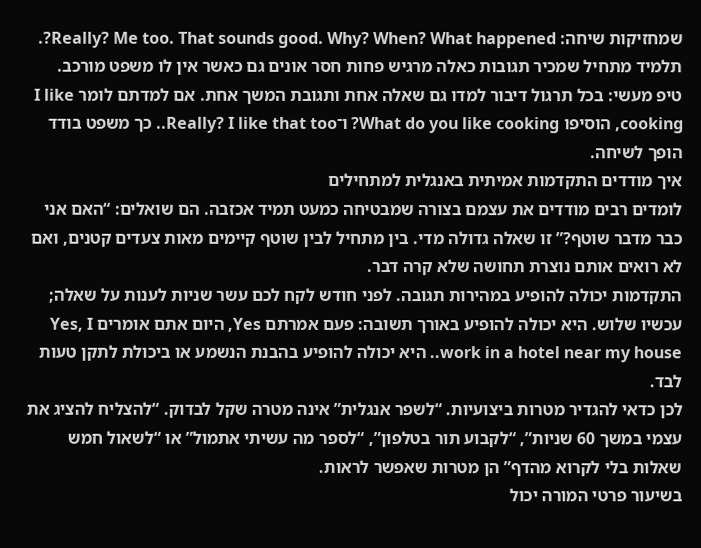שמחזיקות שיחה: Really? Me too. That sounds good. Why? When? What happened?. תלמיד מתחיל שמכיר תגובות כאלה מרגיש פחות חסר אונים גם כאשר אין לו משפט מורכב.
טיפ מעשי: בכל תרגול דיבור למדו גם שאלה אחת ותגובת המשך אחת. אם למדתם לומר I like cooking, הוסיפו What do you like cooking? ו־Really? I like that too.. כך משפט בודד הופך לשיחה.
איך מודדים התקדמות אמיתית באנגלית למתחילים
לומדים רבים מודדים את עצמם בצורה שמבטיחה כמעט תמיד אכזבה. הם שואלים: “האם אני כבר מדבר שוטף?” זו שאלה גדולה מדי. בין מתחיל לבין שוטף קיימים מאות צעדים קטנים, ואם לא רואים אותם נוצרת תחושה שלא קרה דבר.
התקדמות יכולה להופיע במהירות תגובה. לפני חודש לקח לכם עשר שניות לענות על שאלה; עכשיו שלוש. היא יכולה להופיע באורך תשובה: פעם אמרתם Yes, היום אתם אומרים Yes, I work in a hotel near my house.. היא יכולה להופיע בהבנת הנשמע או ביכולת לתקן טעות לבד.
לכן כדאי להגדיר מטרות ביצועיות. “לשפר אנגלית” אינה מטרה שקל לבדוק. “להצליח להציג את עצמי במשך 60 שניות”, “לקבוע תור בטלפון”, “לספר מה עשיתי אתמול” או “לשאול חמש שאלות בלי לקרוא מהדף” הן מטרות שאפשר לראות.
בשיעור פרטי המורה יכול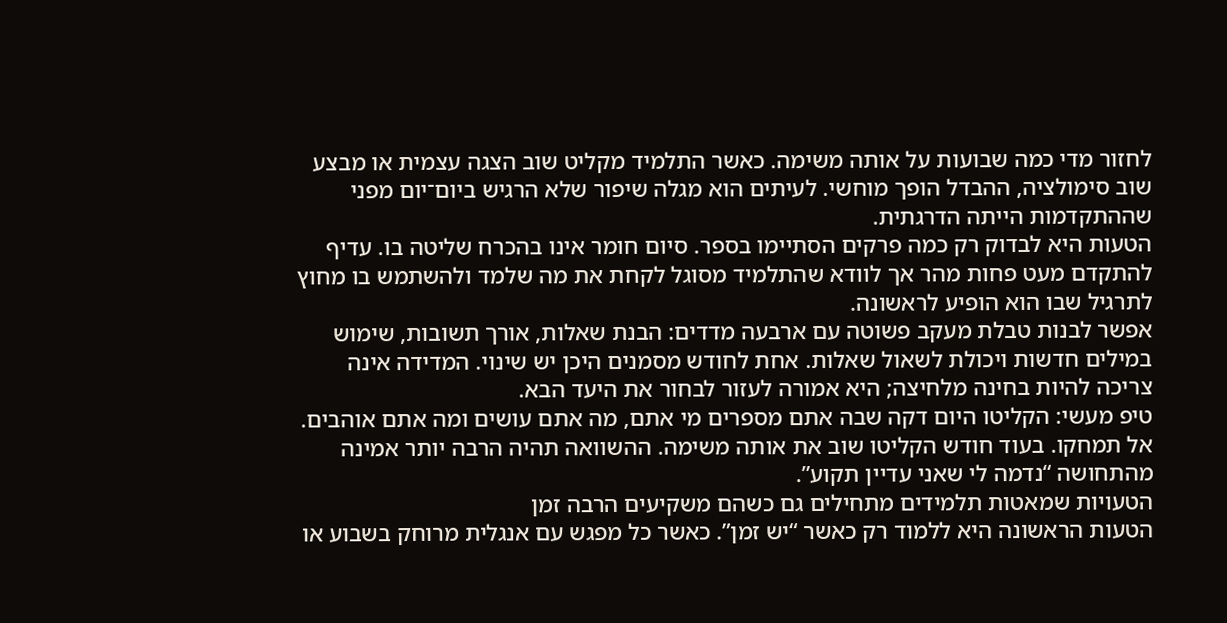לחזור מדי כמה שבועות על אותה משימה. כאשר התלמיד מקליט שוב הצגה עצמית או מבצע שוב סימולציה, ההבדל הופך מוחשי. לעיתים הוא מגלה שיפור שלא הרגיש ביום־יום מפני שההתקדמות הייתה הדרגתית.
הטעות היא לבדוק רק כמה פרקים הסתיימו בספר. סיום חומר אינו בהכרח שליטה בו. עדיף להתקדם מעט פחות מהר אך לוודא שהתלמיד מסוגל לקחת את מה שלמד ולהשתמש בו מחוץ לתרגיל שבו הוא הופיע לראשונה.
אפשר לבנות טבלת מעקב פשוטה עם ארבעה מדדים: הבנת שאלות, אורך תשובות, שימוש במילים חדשות ויכולת לשאול שאלות. אחת לחודש מסמנים היכן יש שינוי. המדידה אינה צריכה להיות בחינה מלחיצה; היא אמורה לעזור לבחור את היעד הבא.
טיפ מעשי: הקליטו היום דקה שבה אתם מספרים מי אתם, מה אתם עושים ומה אתם אוהבים. אל תמחקו. בעוד חודש הקליטו שוב את אותה משימה. ההשוואה תהיה הרבה יותר אמינה מהתחושה “נדמה לי שאני עדיין תקוע”.
הטעויות שמאטות תלמידים מתחילים גם כשהם משקיעים הרבה זמן
הטעות הראשונה היא ללמוד רק כאשר “יש זמן”. כאשר כל מפגש עם אנגלית מרוחק בשבוע או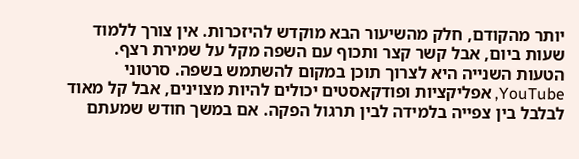יותר מהקודם, חלק מהשיעור הבא מוקדש להיזכרות. אין צורך ללמוד שעות ביום, אבל קשר קצר ותכוף עם השפה מקל על שמירת רצף.
הטעות השנייה היא לצרוך תוכן במקום להשתמש בשפה. סרטוני YouTube, אפליקציות ופודקאסטים יכולים להיות מצוינים, אבל קל מאוד לבלבל בין צפייה בלמידה לבין תרגול הפקה. אם במשך חודש שמעתם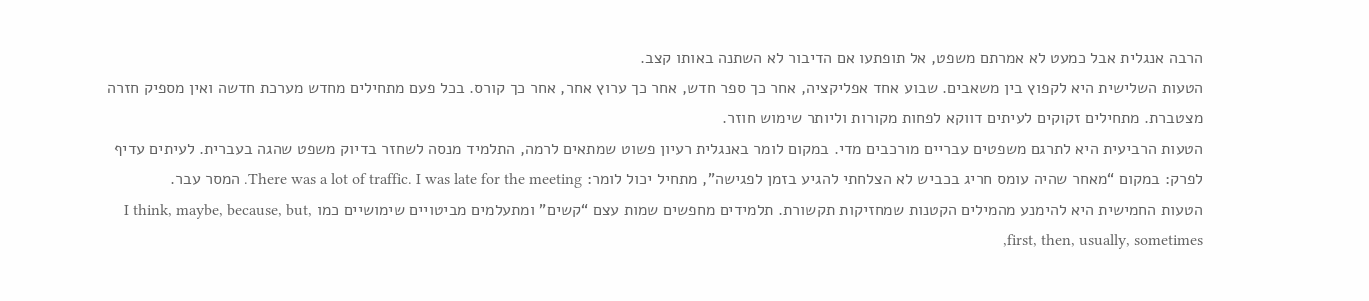הרבה אנגלית אבל כמעט לא אמרתם משפט, אל תופתעו אם הדיבור לא השתנה באותו קצב.
הטעות השלישית היא לקפוץ בין משאבים. שבוע אחד אפליקציה, אחר כך ספר חדש, אחר כך ערוץ אחר, אחר כך קורס. בכל פעם מתחילים מחדש מערכת חדשה ואין מספיק חזרה מצטברת. מתחילים זקוקים לעיתים דווקא לפחות מקורות וליותר שימוש חוזר.
הטעות הרביעית היא לתרגם משפטים עבריים מורכבים מדי. במקום לומר באנגלית רעיון פשוט שמתאים לרמה, התלמיד מנסה לשחזר בדיוק משפט שהגה בעברית. לעיתים עדיף לפרק: במקום “מאחר שהיה עומס חריג בכביש לא הצלחתי להגיע בזמן לפגישה”, מתחיל יכול לומר: There was a lot of traffic. I was late for the meeting. המסר עבר.
הטעות החמישית היא להימנע מהמילים הקטנות שמחזיקות תקשורת. תלמידים מחפשים שמות עצם “קשים” ומתעלמים מביטויים שימושיים כמו I think, maybe, because, but, first, then, usually, sometimes,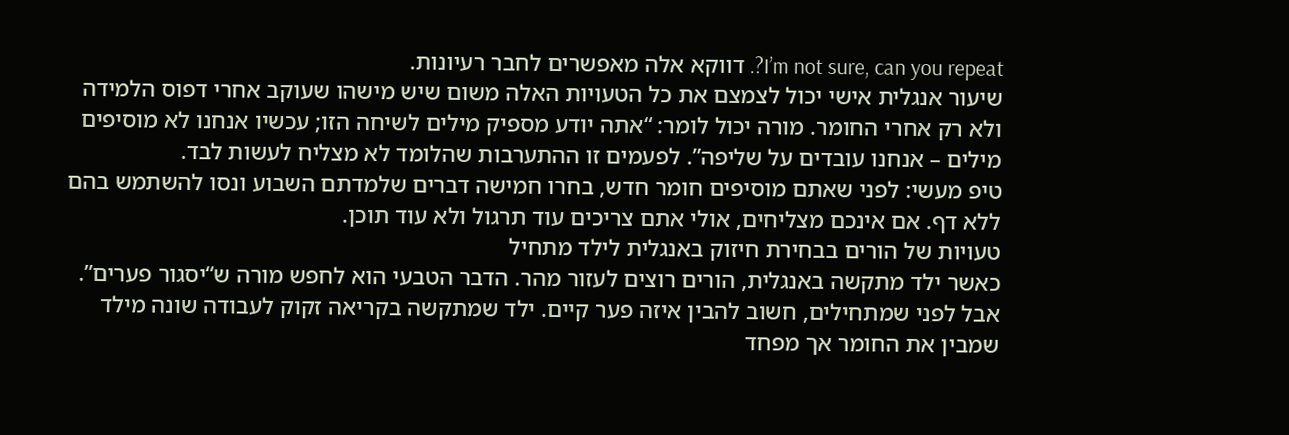I’m not sure, can you repeat?. דווקא אלה מאפשרים לחבר רעיונות.
שיעור אנגלית אישי יכול לצמצם את כל הטעויות האלה משום שיש מישהו שעוקב אחרי דפוס הלמידה ולא רק אחרי החומר. מורה יכול לומר: “אתה יודע מספיק מילים לשיחה הזו; עכשיו אנחנו לא מוסיפים מילים – אנחנו עובדים על שליפה”. לפעמים זו ההתערבות שהלומד לא מצליח לעשות לבד.
טיפ מעשי: לפני שאתם מוסיפים חומר חדש, בחרו חמישה דברים שלמדתם השבוע ונסו להשתמש בהם ללא דף. אם אינכם מצליחים, אולי אתם צריכים עוד תרגול ולא עוד תוכן.
טעויות של הורים בבחירת חיזוק באנגלית לילד מתחיל
כאשר ילד מתקשה באנגלית, הורים רוצים לעזור מהר. הדבר הטבעי הוא לחפש מורה ש“יסגור פערים”. אבל לפני שמתחילים, חשוב להבין איזה פער קיים. ילד שמתקשה בקריאה זקוק לעבודה שונה מילד שמבין את החומר אך מפחד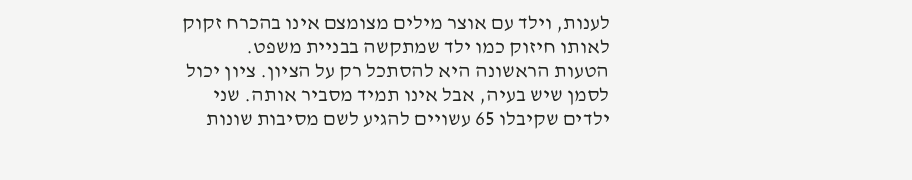לענות, וילד עם אוצר מילים מצומצם אינו בהכרח זקוק לאותו חיזוק כמו ילד שמתקשה בבניית משפט.
הטעות הראשונה היא להסתכל רק על הציון. ציון יכול לסמן שיש בעיה, אבל אינו תמיד מסביר אותה. שני ילדים שקיבלו 65 עשויים להגיע לשם מסיבות שונות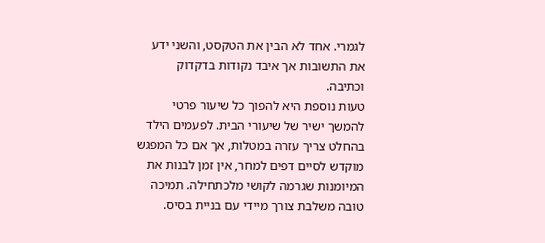לגמרי. אחד לא הבין את הטקסט, והשני ידע את התשובות אך איבד נקודות בדקדוק וכתיבה.
טעות נוספת היא להפוך כל שיעור פרטי להמשך ישיר של שיעורי הבית. לפעמים הילד בהחלט צריך עזרה במטלות, אך אם כל המפגש מוקדש לסיים דפים למחר, אין זמן לבנות את המיומנות שגרמה לקושי מלכתחילה. תמיכה טובה משלבת צורך מיידי עם בניית בסיס.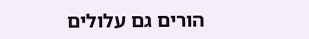הורים גם עלולים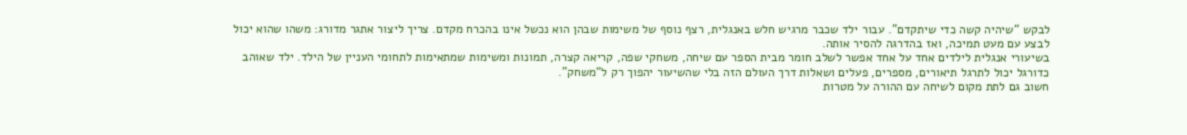לבקש “שיהיה קשה כדי שיתקדם”. עבור ילד שכבר מרגיש חלש באנגלית, רצף נוסף של משימות שבהן הוא נכשל אינו בהכרח מקדם. צריך ליצור אתגר מדורג: משהו שהוא יכול לבצע עם מעט תמיכה, ואז בהדרגה להסיר אותה.
בשיעורי אנגלית לילדים אחד על אחד אפשר לשלב חומר מבית הספר עם שיחה, משחקי שפה, קריאה קצרה, תמונות ומשימות שמתאימות לתחומי העניין של הילד. ילד שאוהב כדורגל יכול לתרגל תיאורים, מספרים, פעלים ושאלות דרך העולם הזה בלי שהשיעור יהפוך רק ל“משחק”.
חשוב גם לתת מקום לשיחה עם ההורה על מטרות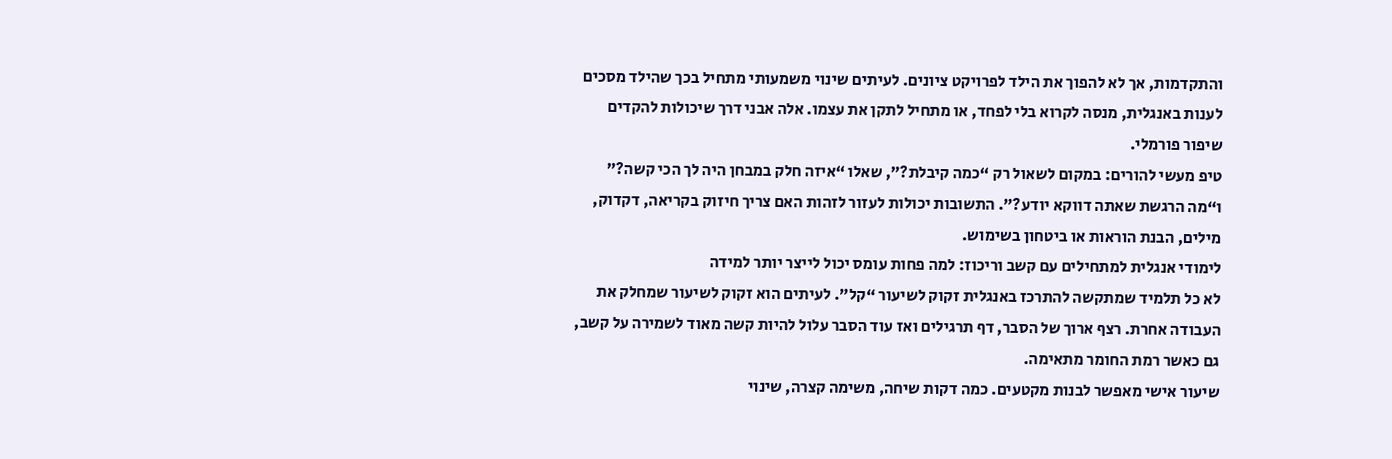והתקדמות, אך לא להפוך את הילד לפרויקט ציונים. לעיתים שינוי משמעותי מתחיל בכך שהילד מסכים לענות באנגלית, מנסה לקרוא בלי לפחד, או מתחיל לתקן את עצמו. אלה אבני דרך שיכולות להקדים שיפור פורמלי.
טיפ מעשי להורים: במקום לשאול רק “כמה קיבלת?”, שאלו “איזה חלק במבחן היה לך הכי קשה?” ו“מה הרגשת שאתה דווקא יודע?”. התשובות יכולות לעזור לזהות האם צריך חיזוק בקריאה, דקדוק, מילים, הבנת הוראות או ביטחון בשימוש.
לימודי אנגלית למתחילים עם קשב וריכוז: למה פחות עומס יכול לייצר יותר למידה
לא כל תלמיד שמתקשה להתרכז באנגלית זקוק לשיעור “קל”. לעיתים הוא זקוק לשיעור שמחלק את העבודה אחרת. רצף ארוך של הסבר, דף תרגילים ואז עוד הסבר עלול להיות קשה מאוד לשמירה על קשב, גם כאשר רמת החומר מתאימה.
שיעור אישי מאפשר לבנות מקטעים. כמה דקות שיחה, משימה קצרה, שינוי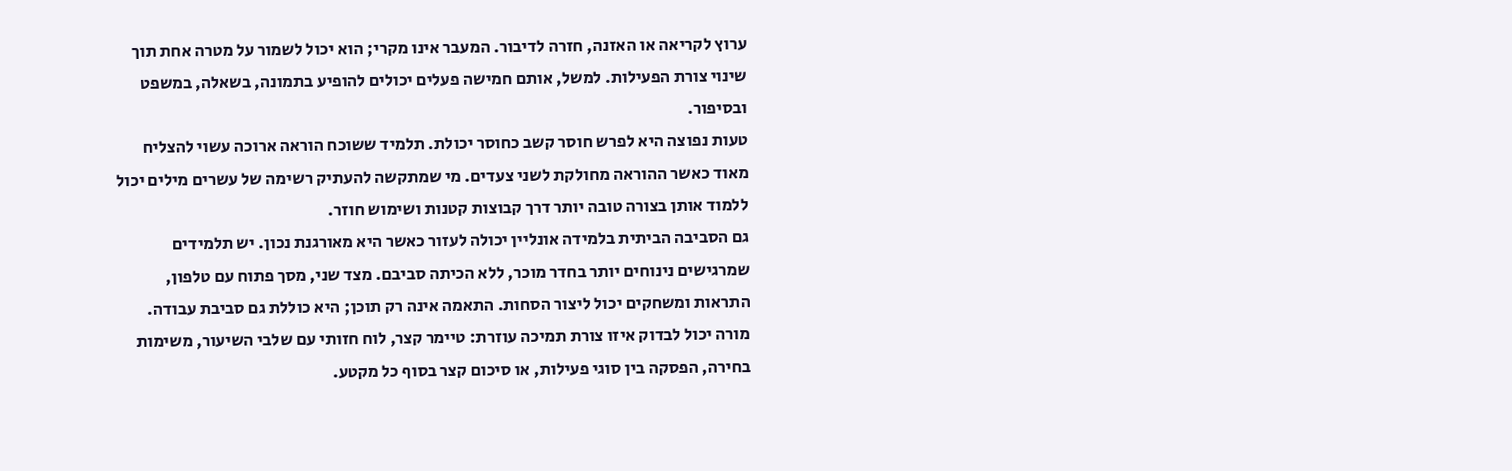ערוץ לקריאה או האזנה, חזרה לדיבור. המעבר אינו מקרי; הוא יכול לשמור על מטרה אחת תוך שינוי צורת הפעילות. למשל, אותם חמישה פעלים יכולים להופיע בתמונה, בשאלה, במשפט ובסיפור.
טעות נפוצה היא לפרש חוסר קשב כחוסר יכולת. תלמיד ששוכח הוראה ארוכה עשוי להצליח מאוד כאשר ההוראה מחולקת לשני צעדים. מי שמתקשה להעתיק רשימה של עשרים מילים יכול ללמוד אותן בצורה טובה יותר דרך קבוצות קטנות ושימוש חוזר.
גם הסביבה הביתית בלמידה אונליין יכולה לעזור כאשר היא מאורגנת נכון. יש תלמידים שמרגישים נינוחים יותר בחדר מוכר, ללא הכיתה סביבם. מצד שני, מסך פתוח עם טלפון, התראות ומשחקים יכול ליצור הסחות. התאמה אינה רק תוכן; היא כוללת גם סביבת עבודה.
מורה יכול לבדוק איזו צורת תמיכה עוזרת: טיימר קצר, לוח חזותי עם שלבי השיעור, משימות בחירה, הפסקה בין סוגי פעילות, או סיכום קצר בסוף כל מקטע.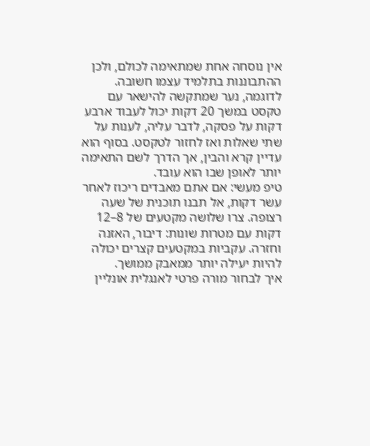אין נוסחה אחת שמתאימה לכולם, ולכן ההתבוננות בתלמיד עצמו חשובה.
לדוגמה, נער שמתקשה להישאר עם טקסט במשך 20 דקות יכול לעבוד ארבע דקות על פסקה, לדבר עליה, לענות על שתי שאלות ואז לחזור לטקסט. בסוף הוא עדיין קרא והבין, אך הדרך לשם התאימה יותר לאופן שבו הוא עובד.
טיפ מעשי: אם אתם מאבדים ריכוז לאחר עשר דקות, אל תבנו תוכנית של שעה רצופה. צרו שלושה מקטעים של 8–12 דקות עם מטרות שונות: דיבור, האזנה וחזרה. עקביות במקטעים קצרים יכולה להיות יעילה יותר ממאבק ממושך.
איך לבחור מורה פרטי לאנגלית אונליין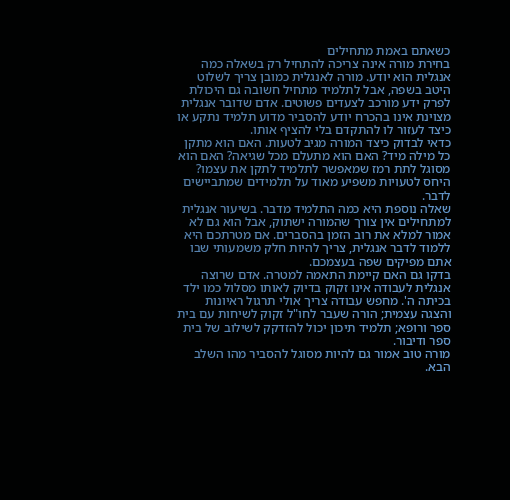כשאתם באמת מתחילים
בחירת מורה אינה צריכה להתחיל רק בשאלה כמה אנגלית הוא יודע. מורה לאנגלית כמובן צריך לשלוט היטב בשפה, אבל לתלמיד מתחיל חשובה גם היכולת לפרק ידע מורכב לצעדים פשוטים. אדם שדובר אנגלית מצוינת אינו בהכרח יודע להסביר מדוע תלמיד נתקע או כיצד לעזור לו להתקדם בלי להציף אותו.
כדאי לבדוק כיצד המורה מגיב לטעות. האם הוא מתקן כל מילה מיד? האם הוא מתעלם מכל שגיאה? האם הוא מסוגל לתת רמז שמאפשר לתלמיד לתקן את עצמו? היחס לטעויות משפיע מאוד על תלמידים שמתביישים לדבר.
שאלה נוספת היא כמה התלמיד מדבר. בשיעור אנגלית למתחילים אין צורך שהמורה ישתוק, אבל הוא גם לא אמור למלא את רוב הזמן בהסברים. אם מטרתכם היא ללמוד לדבר אנגלית, צריך להיות חלק משמעותי שבו אתם מפיקים שפה בעצמכם.
בדקו גם האם קיימת התאמה למטרה. אדם שרוצה אנגלית לעבודה אינו זקוק בדיוק לאותו מסלול כמו ילד בכיתה ה'. מחפש עבודה צריך אולי תרגול ראיונות והצגה עצמית; הורה שעבר לחו"ל זקוק לשיחות עם בית ספר ורופא; תלמיד תיכון יכול להזדקק לשילוב של בית ספר ודיבור.
מורה טוב אמור גם להיות מסוגל להסביר מהו השלב הבא.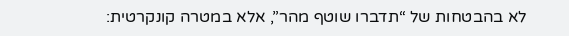לא בהבטחות של “תדברו שוטף מהר”, אלא במטרה קונקרטית: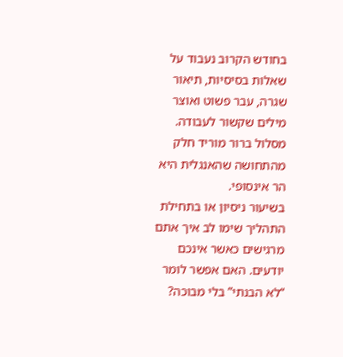בחודש הקרוב נעבוד על שאלות בסיסיות, תיאור שגרה, עבר פשוט ואוצר מילים שקשור לעבודה. מסלול ברור מוריד חלק מהתחושה שהאנגלית היא הר אינסופי.
בשיעור ניסיון או בתחילת התהליך שימו לב איך אתם מרגישים כאשר אינכם יודעים. האם אפשר לומר “לא הבנתי” בלי מבוכה?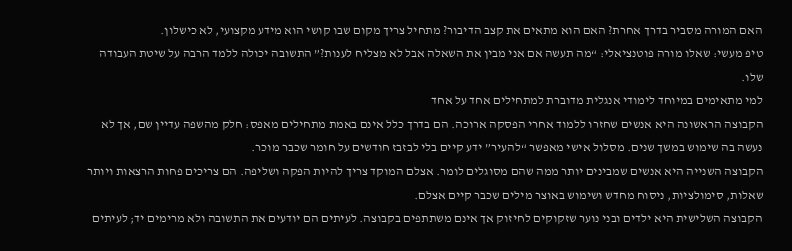האם המורה מסביר בדרך אחרת? האם הוא מתאים את קצב הדיבור? מתחיל צריך מקום שבו קושי הוא מידע מקצועי, לא כישלון.
טיפ מעשי: שאלו מורה פוטנציאלי: “מה תעשה אם אני מבין את השאלה אבל לא מצליח לענות?” התשובה יכולה ללמד הרבה על שיטת העבודה שלו.
למי מתאימים במיוחד לימודי אנגלית מדוברת למתחילים אחד על אחד
הקבוצה הראשונה היא אנשים שחזרו ללמוד אחרי הפסקה ארוכה. הם בדרך כלל אינם באמת מתחילים מאפס: חלק מהשפה עדיין שם, אך לא נעשה בה שימוש במשך שנים. מסלול אישי מאפשר “להעיר” ידע קיים בלי לבזבז חודשים על חומר שכבר מוכר.
הקבוצה השנייה היא אנשים שמבינים יותר ממה שהם מסוגלים לומר. אצלם המוקד צריך להיות הפקה ושליפה. הם צריכים פחות הרצאות ויותר שאלות, סימולציות, ניסוח מחדש ושימוש באוצר מילים שכבר קיים אצלם.
הקבוצה השלישית היא ילדים ובני נוער שזקוקים לחיזוק אך אינם משתתפים בקבוצה. לעיתים הם יודעים את התשובה ולא מרימים יד; לעיתים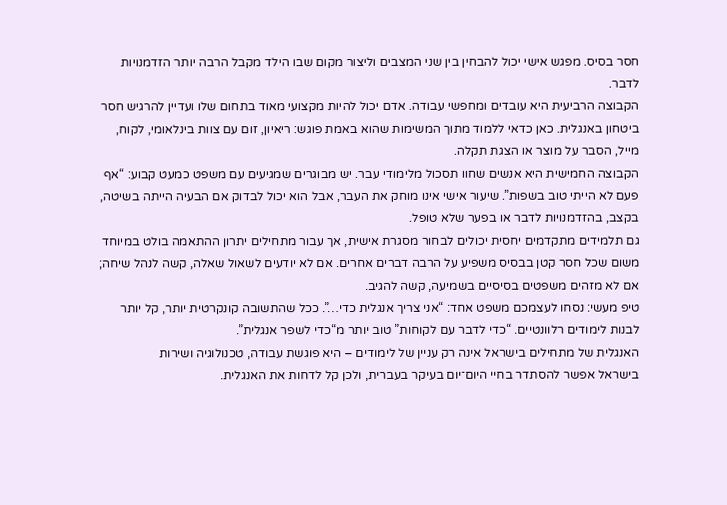חסר בסיס. מפגש אישי יכול להבחין בין שני המצבים וליצור מקום שבו הילד מקבל הרבה יותר הזדמנויות לדבר.
הקבוצה הרביעית היא עובדים ומחפשי עבודה. אדם יכול להיות מקצועי מאוד בתחום שלו ועדיין להרגיש חסר ביטחון באנגלית. כאן כדאי ללמוד מתוך המשימות שהוא באמת פוגש: ריאיון, זום עם צוות בינלאומי, לקוח, מייל, הסבר על מוצר או הצגת תקלה.
הקבוצה החמישית היא אנשים שחוו תסכול מלימודי עבר. יש מבוגרים שמגיעים עם משפט כמעט קבוע: “אף פעם לא הייתי טוב בשפות”. שיעור אישי אינו מוחק את העבר, אבל הוא יכול לבדוק אם הבעיה הייתה בשיטה, בקצב, בהזדמנויות לדבר או בפער שלא טופל.
גם תלמידים מתקדמים יחסית יכולים לבחור מסגרת אישית, אך עבור מתחילים יתרון ההתאמה בולט במיוחד משום שכל חסר קטן בבסיס משפיע על הרבה דברים אחרים. אם לא יודעים לשאול שאלה, קשה לנהל שיחה; אם לא מזהים משפטים בסיסיים בשמיעה, קשה להגיב.
טיפ מעשי: נסחו לעצמכם משפט אחד: “אני צריך אנגלית כדי…”. ככל שהתשובה קונקרטית יותר, קל יותר לבנות לימודים רלוונטיים. “כדי לדבר עם לקוחות” טוב יותר מ“כדי לשפר אנגלית”.
האנגלית של מתחילים בישראל אינה רק עניין של לימודים – היא פוגשת עבודה, טכנולוגיה ושירות
בישראל אפשר להסתדר בחיי היום־יום בעיקר בעברית, ולכן קל לדחות את האנגלית.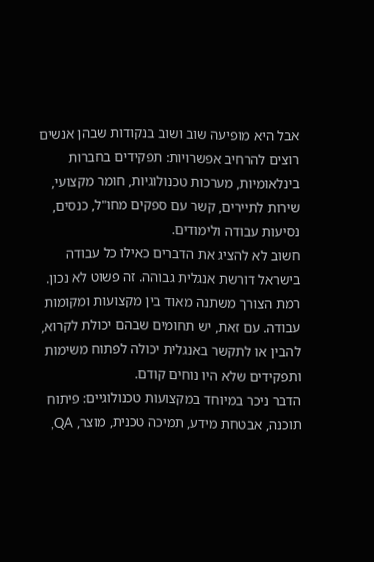אבל היא מופיעה שוב ושוב בנקודות שבהן אנשים רוצים להרחיב אפשרויות: תפקידים בחברות בינלאומיות, מערכות טכנולוגיות, חומר מקצועי, שירות לתיירים, קשר עם ספקים מחו"ל, כנסים, נסיעות עבודה ולימודים.
חשוב לא להציג את הדברים כאילו כל עבודה בישראל דורשת אנגלית גבוהה. זה פשוט לא נכון. רמת הצורך משתנה מאוד בין מקצועות ומקומות עבודה. עם זאת, יש תחומים שבהם יכולת לקרוא, להבין או לתקשר באנגלית יכולה לפתוח משימות ותפקידים שלא היו נוחים קודם.
הדבר ניכר במיוחד במקצועות טכנולוגיים: פיתוח תוכנה, אבטחת מידע, תמיכה טכנית, מוצר, QA,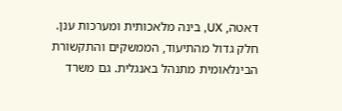דאטה, UX, בינה מלאכותית ומערכות ענן. חלק גדול מהתיעוד, הממשקים והתקשורת הבינלאומית מתנהל באנגלית. גם משרד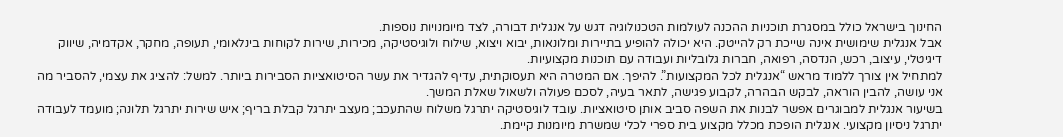החינוך בישראל כולל במסגרת תוכניות ההכנה לעולמות הטכנולוגיה דגש על אנגלית דבורה, לצד מיומנויות נוספות.
אבל אנגלית שימושית אינה שייכת רק להייטק. היא יכולה להופיע בתיירות ומלונאות, יבוא ויצוא, שילוח ולוגיסטיקה, מכירות, שירות לקוחות בינלאומי, תעופה, מחקר, אקדמיה, שיווק דיגיטלי, עיצוב, רכש, הנדסה, רפואה, חברות גלובליות ועבודה עם תוכנות מקצועיות.
למתחיל אין צורך ללמוד מראש “אנגלית לכל המקצועות”. להיפך. אם המטרה היא תעסוקתית, עדיף להגדיר את עשר הסיטואציות הסבירות ביותר. למשל: להציג את עצמי, להסביר מה אני עושה, להבין הוראה, לבקש הבהרה, לקבוע פגישה, לתאר בעיה, לסכם פעולה ולשאול שאלת המשך.
בשיעור אנגלית למבוגרים אפשר לבנות את השפה סביב אותן סיטואציות. עובד לוגיסטיקה יתרגל משלוח שהתעכב; מעצב יתרגל קבלת בריף; איש שירות יתרגל תלונה; מועמד לעבודה יתרגל ניסיון מקצועי. אנגלית הופכת מכלל מקצוע בית ספרי לכלי שמשרת מיומנות קיימת.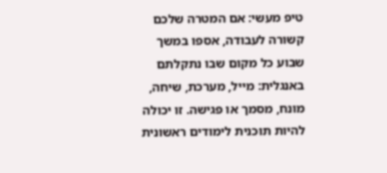טיפ מעשי: אם המטרה שלכם קשורה לעבודה, אספו במשך שבוע כל מקום שבו נתקלתם באנגלית: מייל, מערכת, שיחה, מונח, מסמך או פגישה. זו יכולה להיות תוכנית לימודים ראשונית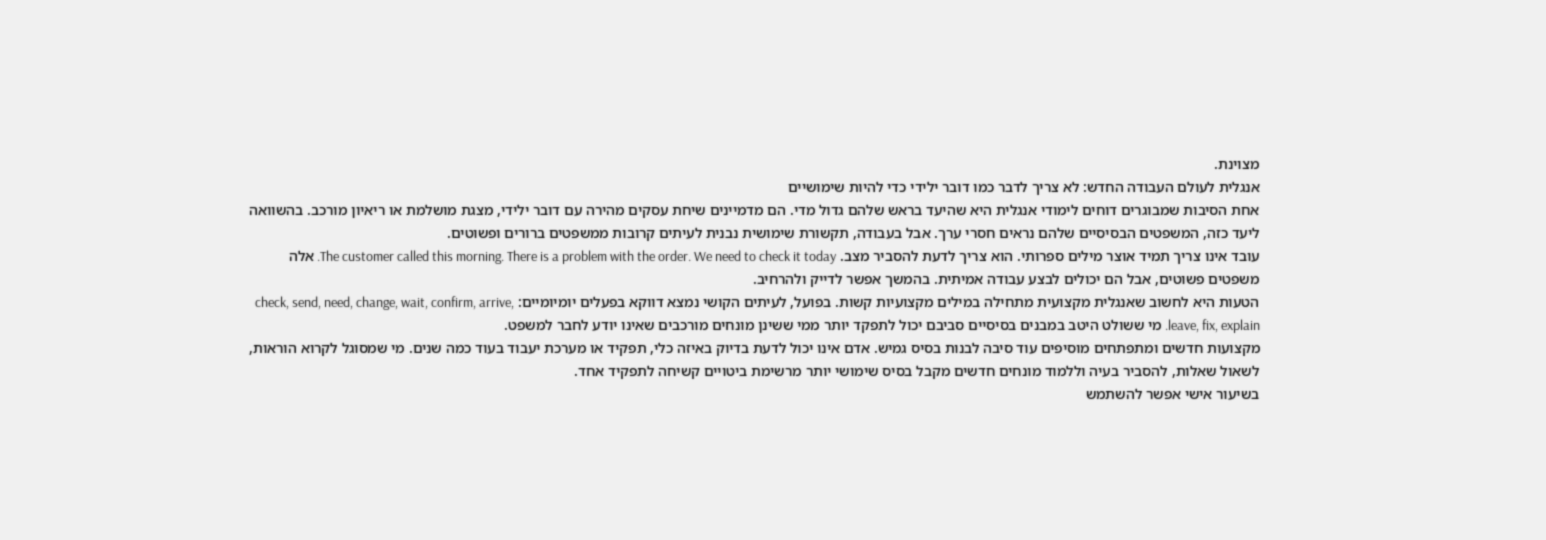מצוינת.
אנגלית לעולם העבודה החדש: לא צריך לדבר כמו דובר ילידי כדי להיות שימושיים
אחת הסיבות שמבוגרים דוחים לימודי אנגלית היא שהיעד בראש שלהם גדול מדי. הם מדמיינים שיחת עסקים מהירה עם דובר ילידי, מצגת מושלמת או ריאיון מורכב. בהשוואה ליעד כזה, המשפטים הבסיסיים שלהם נראים חסרי ערך. אבל בעבודה, תקשורת שימושית נבנית לעיתים קרובות ממשפטים ברורים ופשוטים.
עובד אינו צריך תמיד אוצר מילים ספרותי. הוא צריך לדעת להסביר מצב. The customer called this morning. There is a problem with the order. We need to check it today. אלה משפטים פשוטים, אבל הם יכולים לבצע עבודה אמיתית. בהמשך אפשר לדייק ולהרחיב.
הטעות היא לחשוב שאנגלית מקצועית מתחילה במילים מקצועיות קשות. בפועל, לעיתים הקושי נמצא דווקא בפעלים יומיומיים: check, send, need, change, wait, confirm, arrive, leave, fix, explain. מי ששולט היטב במבנים בסיסיים סביבם יכול לתפקד יותר ממי ששינן מונחים מורכבים שאינו יודע לחבר למשפט.
מקצועות חדשים ומתפתחים מוסיפים עוד סיבה לבנות בסיס גמיש. אדם אינו יכול לדעת בדיוק באיזה כלי, תפקיד או מערכת יעבוד בעוד כמה שנים. מי שמסוגל לקרוא הוראות, לשאול שאלות, להסביר בעיה וללמוד מונחים חדשים מקבל בסיס שימושי יותר מרשימת ביטויים קשיחה לתפקיד אחד.
בשיעור אישי אפשר להשתמש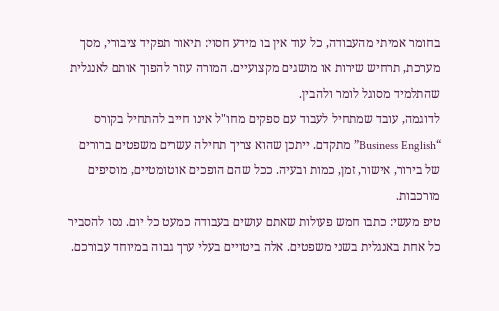בחומר אמיתי מהעבודה, כל עוד אין בו מידע חסוי: תיאור תפקיד ציבורי, מסך מערכת, תרחיש שירות או מושגים מקצועיים. המורה עוזר להפוך אותם לאנגלית שהתלמיד מסוגל לומר ולהבין.
לדוגמה, עובד שמתחיל לעבוד עם ספקים מחו"ל אינו חייב להתחיל בקורס “Business English” מתקדם. ייתכן שהוא צריך תחילה עשרים משפטים ברורים של בירור, אישור, זמן, כמות ובעיה. ככל שהם הופכים אוטומטיים, מוסיפים מורכבות.
טיפ מעשי: כתבו חמש פעולות שאתם עושים בעבודה כמעט כל יום. נסו להסביר כל אחת באנגלית בשני משפטים. אלה ביטויים בעלי ערך גבוה במיוחד עבורכם.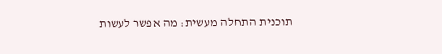תוכנית התחלה מעשית: מה אפשר לעשות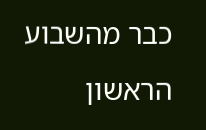כבר מהשבוע הראשון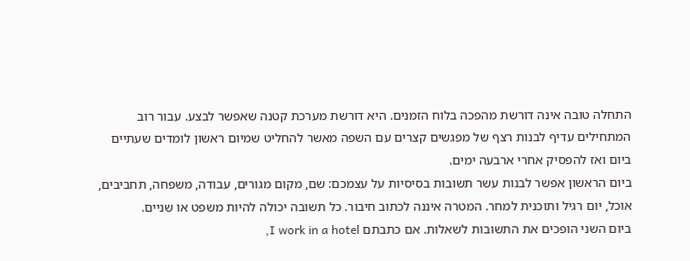התחלה טובה אינה דורשת מהפכה בלוח הזמנים. היא דורשת מערכת קטנה שאפשר לבצע. עבור רוב המתחילים עדיף לבנות רצף של מפגשים קצרים עם השפה מאשר להחליט שמיום ראשון לומדים שעתיים ביום ואז להפסיק אחרי ארבעה ימים.
ביום הראשון אפשר לבנות עשר תשובות בסיסיות על עצמכם: שם, מקום מגורים, עבודה, משפחה, תחביבים, אוכל, יום רגיל ותוכנית למחר. המטרה איננה לכתוב חיבור. כל תשובה יכולה להיות משפט או שניים.
ביום השני הופכים את התשובות לשאלות. אם כתבתם I work in a hotel,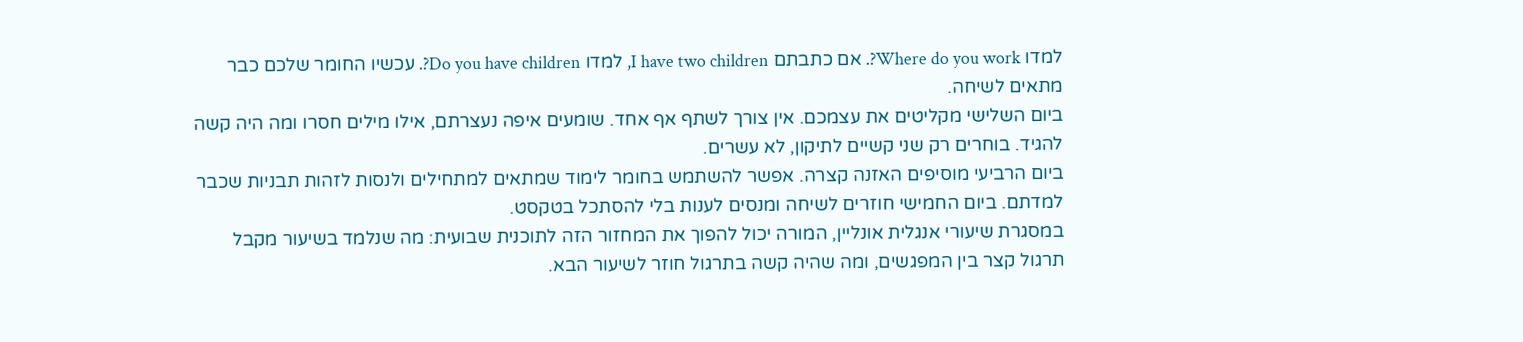למדו Where do you work?. אם כתבתם I have two children, למדו Do you have children?. עכשיו החומר שלכם כבר מתאים לשיחה.
ביום השלישי מקליטים את עצמכם. אין צורך לשתף אף אחד. שומעים איפה נעצרתם, אילו מילים חסרו ומה היה קשה להגיד. בוחרים רק שני קשיים לתיקון, לא עשרים.
ביום הרביעי מוסיפים האזנה קצרה. אפשר להשתמש בחומר לימוד שמתאים למתחילים ולנסות לזהות תבניות שכבר למדתם. ביום החמישי חוזרים לשיחה ומנסים לענות בלי להסתכל בטקסט.
במסגרת שיעורי אנגלית אונליין, המורה יכול להפוך את המחזור הזה לתוכנית שבועית: מה שנלמד בשיעור מקבל תרגול קצר בין המפגשים, ומה שהיה קשה בתרגול חוזר לשיעור הבא.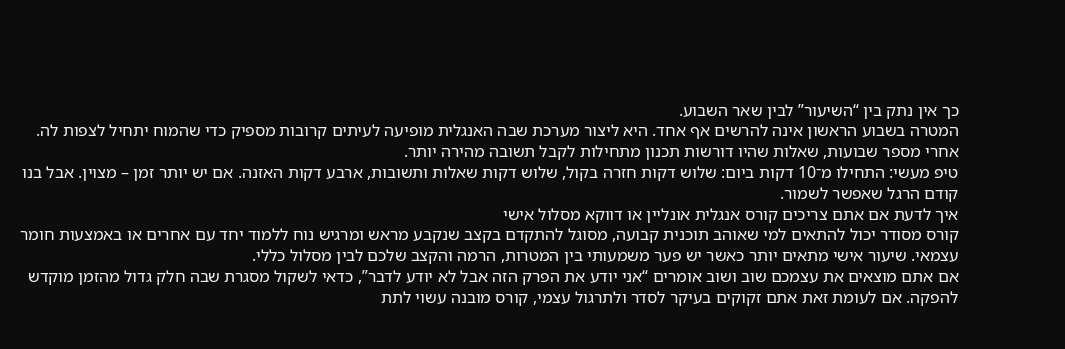כך אין נתק בין “השיעור” לבין שאר השבוע.
המטרה בשבוע הראשון אינה להרשים אף אחד. היא ליצור מערכת שבה האנגלית מופיעה לעיתים קרובות מספיק כדי שהמוח יתחיל לצפות לה. אחרי מספר שבועות, שאלות שהיו דורשות תכנון מתחילות לקבל תשובה מהירה יותר.
טיפ מעשי: התחילו מ־10 דקות ביום: שלוש דקות חזרה בקול, שלוש דקות שאלות ותשובות, ארבע דקות האזנה. אם יש יותר זמן – מצוין. אבל בנו קודם הרגל שאפשר לשמור.
איך לדעת אם אתם צריכים קורס אנגלית אונליין או דווקא מסלול אישי
קורס מסודר יכול להתאים למי שאוהב תוכנית קבועה, מסוגל להתקדם בקצב שנקבע מראש ומרגיש נוח ללמוד יחד עם אחרים או באמצעות חומר עצמאי. שיעור אישי מתאים יותר כאשר יש פער משמעותי בין המטרות, הרמה והקצב שלכם לבין מסלול כללי.
אם אתם מוצאים את עצמכם שוב ושוב אומרים “אני יודע את הפרק הזה אבל לא יודע לדבר”, כדאי לשקול מסגרת שבה חלק גדול מהזמן מוקדש להפקה. אם לעומת זאת אתם זקוקים בעיקר לסדר ולתרגול עצמי, קורס מובנה עשוי לתת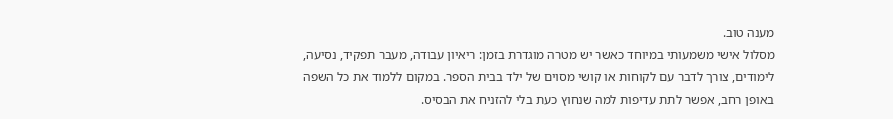מענה טוב.
מסלול אישי משמעותי במיוחד כאשר יש מטרה מוגדרת בזמן: ריאיון עבודה, מעבר תפקיד, נסיעה, לימודים, צורך לדבר עם לקוחות או קושי מסוים של ילד בבית הספר. במקום ללמוד את כל השפה באופן רחב, אפשר לתת עדיפות למה שנחוץ כעת בלי להזניח את הבסיס.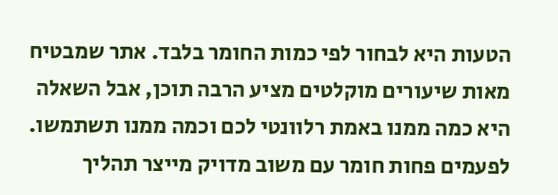הטעות היא לבחור לפי כמות החומר בלבד. אתר שמבטיח מאות שיעורים מוקלטים מציע הרבה תוכן, אבל השאלה היא כמה ממנו באמת רלוונטי לכם וכמה ממנו תשתמשו. לפעמים פחות חומר עם משוב מדויק מייצר תהליך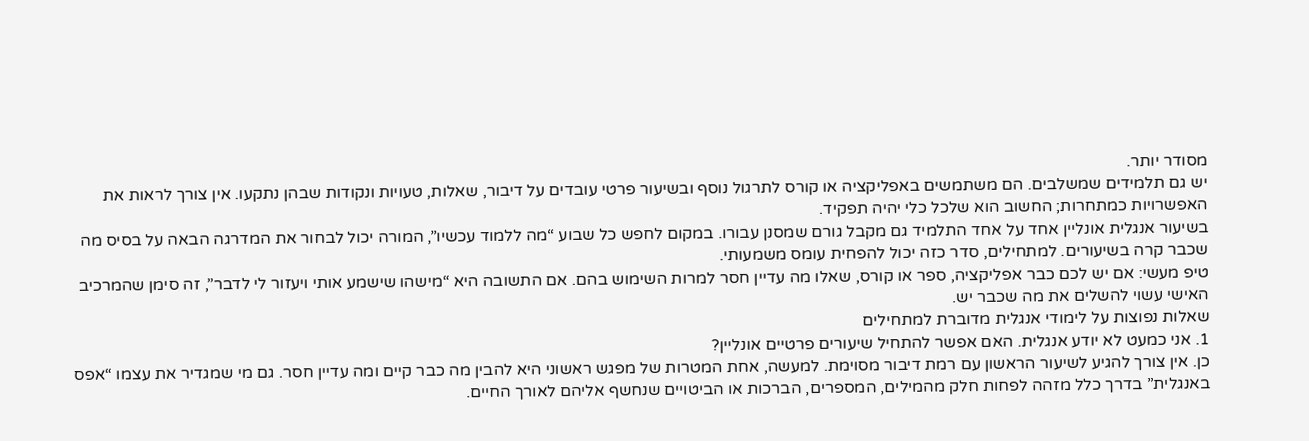מסודר יותר.
יש גם תלמידים שמשלבים. הם משתמשים באפליקציה או קורס לתרגול נוסף ובשיעור פרטי עובדים על דיבור, שאלות, טעויות ונקודות שבהן נתקעו. אין צורך לראות את האפשרויות כמתחרות; החשוב הוא שלכל כלי יהיה תפקיד.
בשיעור אנגלית אונליין אחד על אחד התלמיד גם מקבל גורם שמסנן עבורו. במקום לחפש כל שבוע “מה ללמוד עכשיו”, המורה יכול לבחור את המדרגה הבאה על בסיס מה שכבר קרה בשיעורים. למתחילים, סדר כזה יכול להפחית עומס משמעותי.
טיפ מעשי: אם יש לכם כבר אפליקציה, ספר או קורס, שאלו מה עדיין חסר למרות השימוש בהם. אם התשובה היא “מישהו שישמע אותי ויעזור לי לדבר”, זה סימן שהמרכיב האישי עשוי להשלים את מה שכבר יש.
שאלות נפוצות על לימודי אנגלית מדוברת למתחילים
1. אני כמעט לא יודע אנגלית. האם אפשר להתחיל שיעורים פרטיים אונליין?
כן. אין צורך להגיע לשיעור הראשון עם רמת דיבור מסוימת. למעשה, אחת המטרות של מפגש ראשוני היא להבין מה כבר קיים ומה עדיין חסר. גם מי שמגדיר את עצמו “אפס באנגלית” בדרך כלל מזהה לפחות חלק מהמילים, המספרים, הברכות או הביטויים שנחשף אליהם לאורך החיים.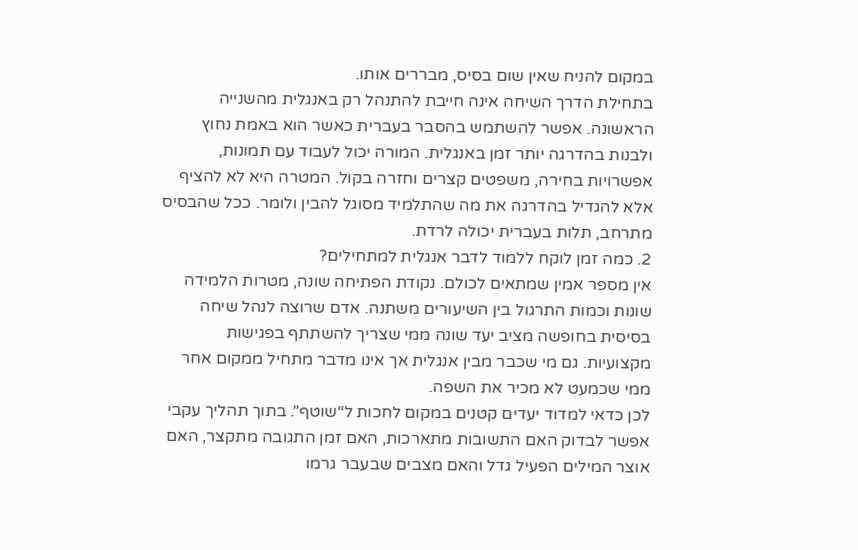במקום להניח שאין שום בסיס, מבררים אותו.
בתחילת הדרך השיחה אינה חייבת להתנהל רק באנגלית מהשנייה הראשונה. אפשר להשתמש בהסבר בעברית כאשר הוא באמת נחוץ ולבנות בהדרגה יותר זמן באנגלית. המורה יכול לעבוד עם תמונות, אפשרויות בחירה, משפטים קצרים וחזרה בקול. המטרה היא לא להציף אלא להגדיל בהדרגה את מה שהתלמיד מסוגל להבין ולומר. ככל שהבסיס מתרחב, תלות בעברית יכולה לרדת.
2. כמה זמן לוקח ללמוד לדבר אנגלית למתחילים?
אין מספר אמין שמתאים לכולם. נקודת הפתיחה שונה, מטרות הלמידה שונות וכמות התרגול בין השיעורים משתנה. אדם שרוצה לנהל שיחה בסיסית בחופשה מציב יעד שונה ממי שצריך להשתתף בפגישות מקצועיות. גם מי שכבר מבין אנגלית אך אינו מדבר מתחיל ממקום אחר ממי שכמעט לא מכיר את השפה.
לכן כדאי למדוד יעדים קטנים במקום לחכות ל“שוטף”. בתוך תהליך עקבי אפשר לבדוק האם התשובות מתארכות, האם זמן התגובה מתקצר, האם אוצר המילים הפעיל גדל והאם מצבים שבעבר גרמו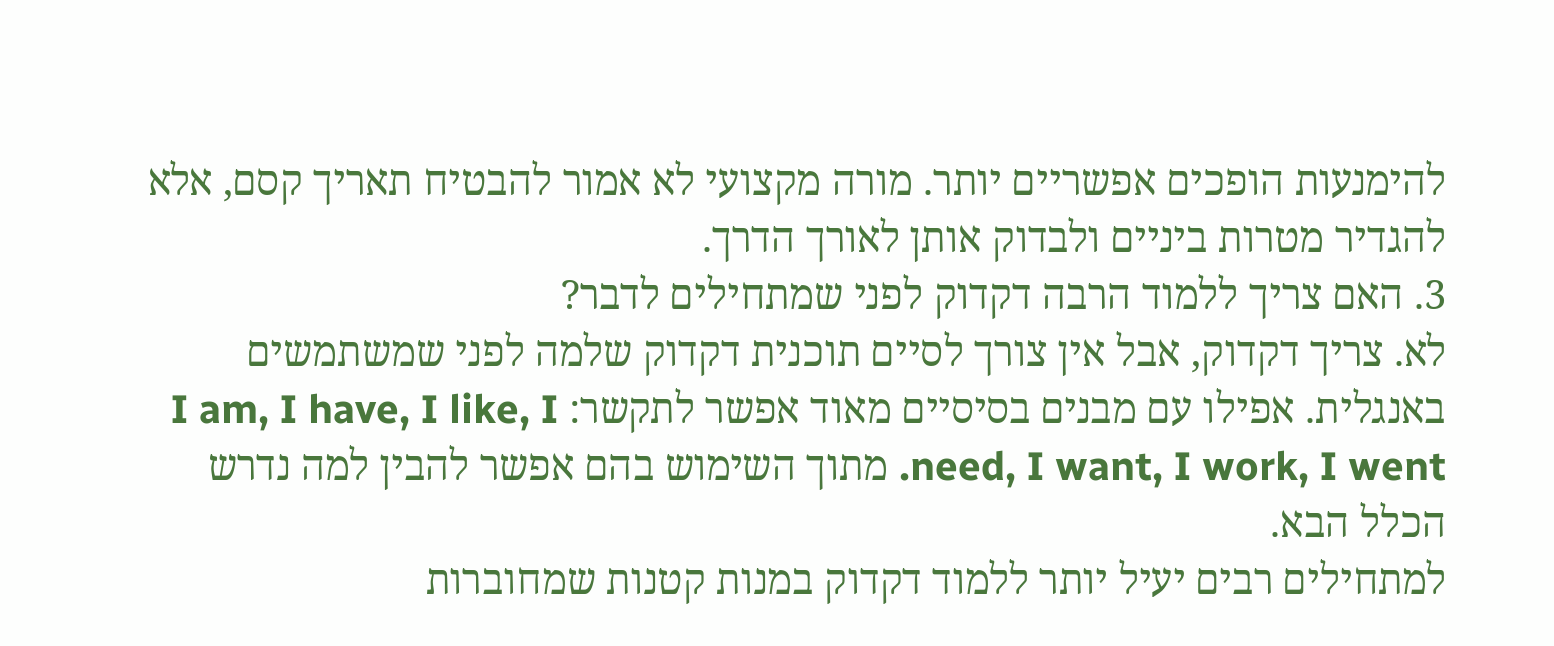להימנעות הופכים אפשריים יותר. מורה מקצועי לא אמור להבטיח תאריך קסם, אלא להגדיר מטרות ביניים ולבדוק אותן לאורך הדרך.
3. האם צריך ללמוד הרבה דקדוק לפני שמתחילים לדבר?
לא. צריך דקדוק, אבל אין צורך לסיים תוכנית דקדוק שלמה לפני שמשתמשים באנגלית. אפילו עם מבנים בסיסיים מאוד אפשר לתקשר: I am, I have, I like, I need, I want, I work, I went. מתוך השימוש בהם אפשר להבין למה נדרש הכלל הבא.
למתחילים רבים יעיל יותר ללמוד דקדוק במנות קטנות שמחוברות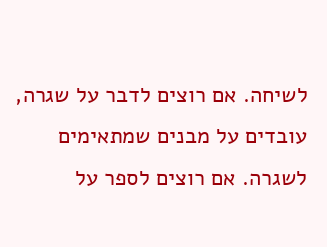לשיחה. אם רוצים לדבר על שגרה, עובדים על מבנים שמתאימים לשגרה. אם רוצים לספר על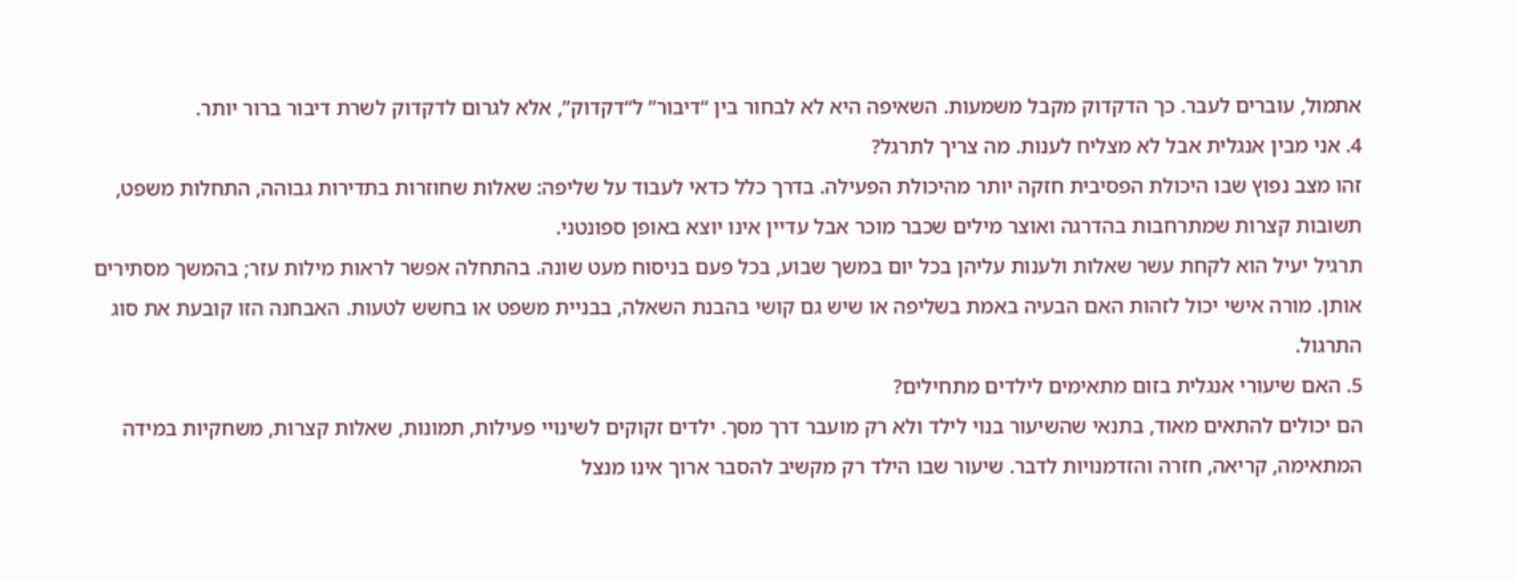אתמול, עוברים לעבר. כך הדקדוק מקבל משמעות. השאיפה היא לא לבחור בין “דיבור” ל“דקדוק”, אלא לגרום לדקדוק לשרת דיבור ברור יותר.
4. אני מבין אנגלית אבל לא מצליח לענות. מה צריך לתרגל?
זהו מצב נפוץ שבו היכולת הפסיבית חזקה יותר מהיכולת הפעילה. בדרך כלל כדאי לעבוד על שליפה: שאלות שחוזרות בתדירות גבוהה, התחלות משפט, תשובות קצרות שמתרחבות בהדרגה ואוצר מילים שכבר מוכר אבל עדיין אינו יוצא באופן ספונטני.
תרגיל יעיל הוא לקחת עשר שאלות ולענות עליהן בכל יום במשך שבוע, בכל פעם בניסוח מעט שונה. בהתחלה אפשר לראות מילות עזר; בהמשך מסתירים אותן. מורה אישי יכול לזהות האם הבעיה באמת בשליפה או שיש גם קושי בהבנת השאלה, בבניית משפט או בחשש לטעות. האבחנה הזו קובעת את סוג התרגול.
5. האם שיעורי אנגלית בזום מתאימים לילדים מתחילים?
הם יכולים להתאים מאוד, בתנאי שהשיעור בנוי לילד ולא רק מועבר דרך מסך. ילדים זקוקים לשינויי פעילות, תמונות, שאלות קצרות, משחקיות במידה המתאימה, קריאה, חזרה והזדמנויות לדבר. שיעור שבו הילד רק מקשיב להסבר ארוך אינו מנצל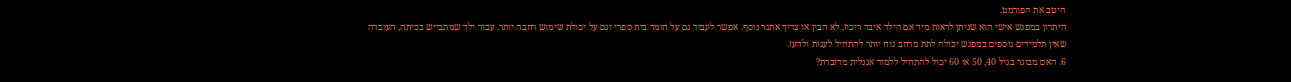היטב את הפורמט.
היתרון במפגש אישי הוא שניתן לראות מיד אם הילד איבד ריכוז, לא הבין או צריך אתגר נוסף. אפשר לעבוד גם על חומר בית ספרי וגם על יכולת שימוש רחבה יותר. עבור ילד שמתבייש בכיתה, העובדה שאין תלמידים נוספים במפגש יכולה לתת מרחב נוח יותר להתחיל לענות ולהעז.
6. האם מבוגר בגיל 40, 50 או 60 יכול להתחיל ללמוד אנגלית מדוברת?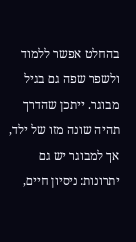בהחלט אפשר ללמוד ולשפר שפה גם בגיל מבוגר. ייתכן שהדרך תהיה שונה מזו של ילד, אך למבוגר יש גם יתרונות: ניסיון חיים,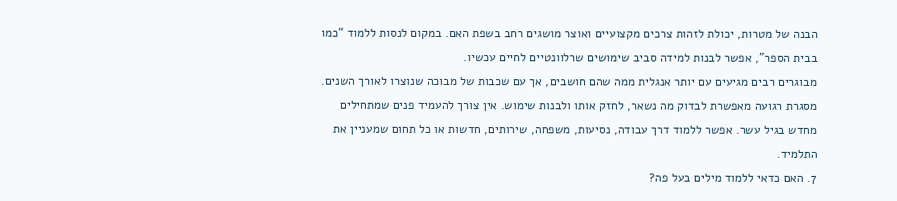הבנה של מטרות, יכולת לזהות צרכים מקצועיים ואוצר מושגים רחב בשפת האם. במקום לנסות ללמוד “כמו בבית הספר”, אפשר לבנות למידה סביב שימושים שרלוונטיים לחיים עכשיו.
מבוגרים רבים מגיעים עם יותר אנגלית ממה שהם חושבים, אך עם שכבות של מבוכה שנוצרו לאורך השנים. מסגרת רגועה מאפשרת לבדוק מה נשאר, לחזק אותו ולבנות שימוש. אין צורך להעמיד פנים שמתחילים מחדש בגיל עשר. אפשר ללמוד דרך עבודה, נסיעות, משפחה, שירותים, חדשות או כל תחום שמעניין את התלמיד.
7. האם כדאי ללמוד מילים בעל פה?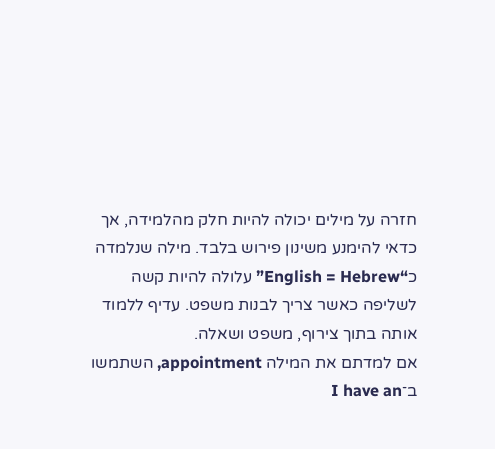חזרה על מילים יכולה להיות חלק מהלמידה, אך כדאי להימנע משינון פירוש בלבד. מילה שנלמדה כ“English = Hebrew” עלולה להיות קשה לשליפה כאשר צריך לבנות משפט. עדיף ללמוד אותה בתוך צירוף, משפט ושאלה.
אם למדתם את המילה appointment, השתמשו ב־I have an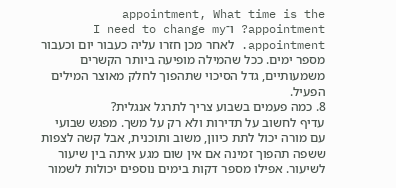appointment, What time is the appointment? ו־I need to change my appointment. לאחר מכן חזרו עליה כעבור יום וכעבור מספר ימים. ככל שהמילה מופיעה ביותר הקשרים משמעותיים, גדל הסיכוי שתהפוך לחלק מאוצר המילים הפעיל.
8. כמה פעמים בשבוע צריך לתרגל אנגלית?
עדיף לחשוב על תדירות ולא רק על משך. מפגש שבועי עם מורה יכול לתת כיוון, משוב ותוכנית, אבל קשה לצפות ששפה תהפוך זמינה אם אין שום מגע איתה בין שיעור לשיעור. אפילו מספר דקות בימים נוספים יכולות לשמור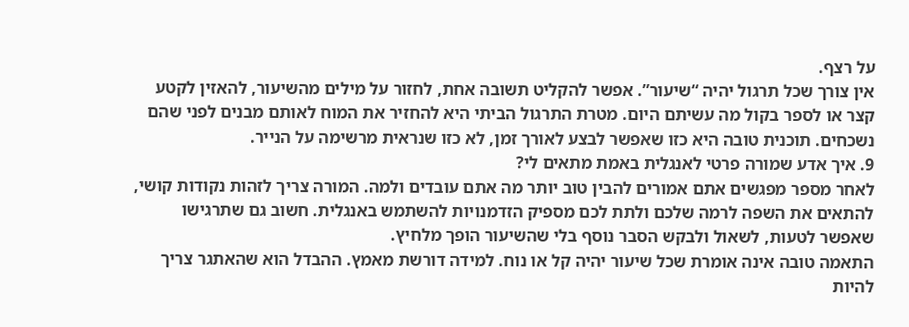על רצף.
אין צורך שכל תרגול יהיה “שיעור”. אפשר להקליט תשובה אחת, לחזור על מילים מהשיעור, להאזין לקטע קצר או לספר בקול מה עשיתם היום. מטרת התרגול הביתי היא להחזיר את המוח לאותם מבנים לפני שהם נשכחים. תוכנית טובה היא כזו שאפשר לבצע לאורך זמן, לא כזו שנראית מרשימה על הנייר.
9. איך אדע שמורה פרטי לאנגלית באמת מתאים לי?
לאחר מספר מפגשים אתם אמורים להבין טוב יותר מה אתם עובדים ולמה. המורה צריך לזהות נקודות קושי, להתאים את השפה לרמה שלכם ולתת לכם מספיק הזדמנויות להשתמש באנגלית. חשוב גם שתרגישו שאפשר לטעות, לשאול ולבקש הסבר נוסף בלי שהשיעור הופך מלחיץ.
התאמה טובה אינה אומרת שכל שיעור יהיה קל או נוח. למידה דורשת מאמץ. ההבדל הוא שהאתגר צריך להיות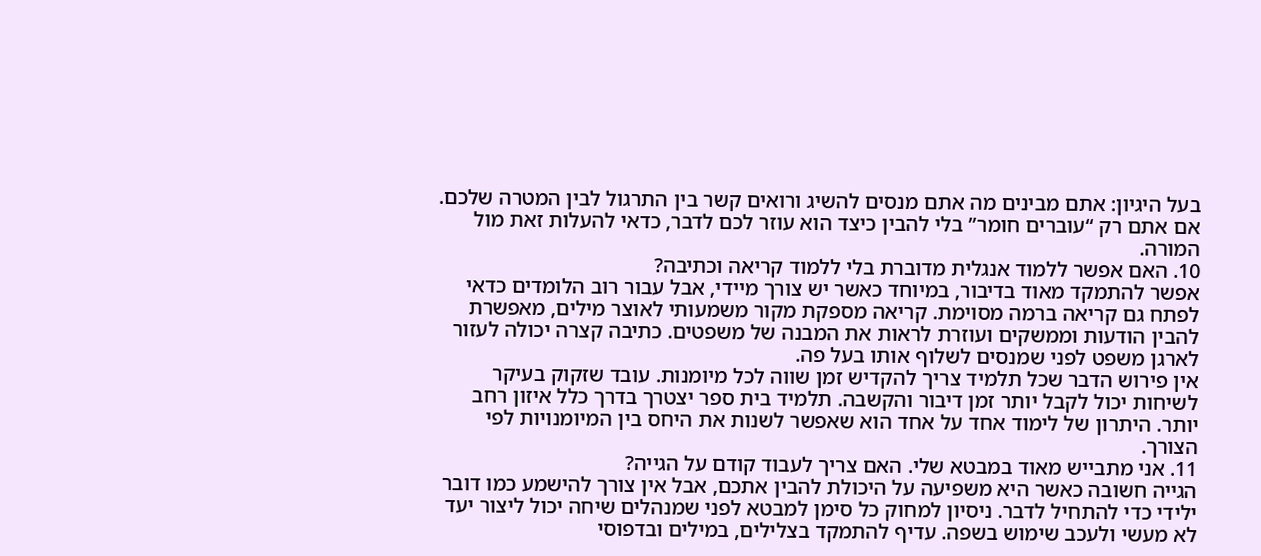בעל היגיון: אתם מבינים מה אתם מנסים להשיג ורואים קשר בין התרגול לבין המטרה שלכם. אם אתם רק “עוברים חומר” בלי להבין כיצד הוא עוזר לכם לדבר, כדאי להעלות זאת מול המורה.
10. האם אפשר ללמוד אנגלית מדוברת בלי ללמוד קריאה וכתיבה?
אפשר להתמקד מאוד בדיבור, במיוחד כאשר יש צורך מיידי, אבל עבור רוב הלומדים כדאי לפתח גם קריאה ברמה מסוימת. קריאה מספקת מקור משמעותי לאוצר מילים, מאפשרת להבין הודעות וממשקים ועוזרת לראות את המבנה של משפטים. כתיבה קצרה יכולה לעזור לארגן משפט לפני שמנסים לשלוף אותו בעל פה.
אין פירוש הדבר שכל תלמיד צריך להקדיש זמן שווה לכל מיומנות. עובד שזקוק בעיקר לשיחות יכול לקבל יותר זמן דיבור והקשבה. תלמיד בית ספר יצטרך בדרך כלל איזון רחב יותר. היתרון של לימוד אחד על אחד הוא שאפשר לשנות את היחס בין המיומנויות לפי הצורך.
11. אני מתבייש מאוד במבטא שלי. האם צריך לעבוד קודם על הגייה?
הגייה חשובה כאשר היא משפיעה על היכולת להבין אתכם, אבל אין צורך להישמע כמו דובר ילידי כדי להתחיל לדבר. ניסיון למחוק כל סימן למבטא לפני שמנהלים שיחה יכול ליצור יעד לא מעשי ולעכב שימוש בשפה. עדיף להתמקד בצלילים, במילים ובדפוסי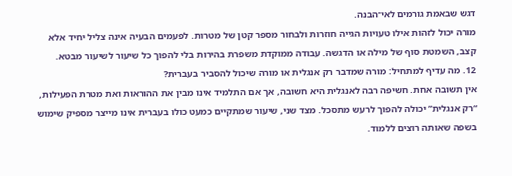דגש שבאמת גורמים לאי־הבנה.
מורה יכול לזהות אילו טעויות הגייה חוזרות ולבחור מספר קטן של מטרות. לפעמים הבעיה אינה צליל יחיד אלא קצב, השמטת סוף של מילה או הדגשה. עבודה ממוקדת משפרת בהירות בלי להפוך כל שיעור לשיעור מבטא.
12. מה עדיף למתחיל: מורה שמדבר רק אנגלית או מורה שיכול להסביר בעברית?
אין תשובה אחת. חשיפה רבה לאנגלית היא חשובה, אך אם התלמיד אינו מבין את ההוראות ואת מטרת הפעילות, “רק אנגלית” יכולה להפוך לרעש מתסכל. מצד שני, שיעור שמתקיים כמעט כולו בעברית אינו מייצר מספיק שימוש בשפה שאותה רוצים ללמוד.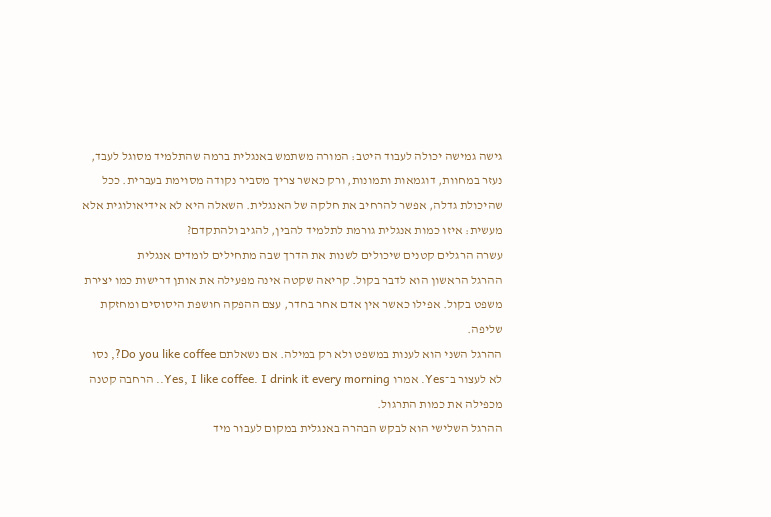גישה גמישה יכולה לעבוד היטב: המורה משתמש באנגלית ברמה שהתלמיד מסוגל לעבד, נעזר במחוות, דוגמאות ותמונות, ורק כאשר צריך מסביר נקודה מסוימת בעברית. ככל שהיכולת גדלה, אפשר להרחיב את חלקה של האנגלית. השאלה היא לא אידיאולוגית אלא מעשית: איזו כמות אנגלית גורמת לתלמיד להבין, להגיב ולהתקדם?
עשרה הרגלים קטנים שיכולים לשנות את הדרך שבה מתחילים לומדים אנגלית
ההרגל הראשון הוא לדבר בקול. קריאה שקטה אינה מפעילה את אותן דרישות כמו יצירת משפט בקול. אפילו כאשר אין אדם אחר בחדר, עצם ההפקה חושפת היסוסים ומחזקת שליפה.
ההרגל השני הוא לענות במשפט ולא רק במילה. אם נשאלתם Do you like coffee?, נסו לא לעצור ב־Yes. אמרו Yes, I like coffee. I drink it every morning.. הרחבה קטנה מכפילה את כמות התרגול.
ההרגל השלישי הוא לבקש הבהרה באנגלית במקום לעבור מיד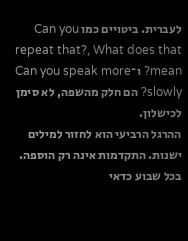לעברית. ביטויים כמו Can you repeat that?, What does that mean? ו־Can you speak more slowly? הם חלק מהשפה, לא סימן לכישלון.
ההרגל הרביעי הוא לחזור למילים ישנות. התקדמות אינה רק הוספה. בכל שבוע כדאי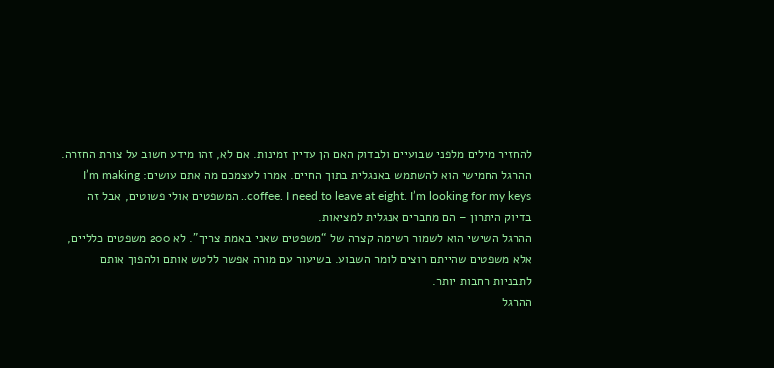להחזיר מילים מלפני שבועיים ולבדוק האם הן עדיין זמינות. אם לא, זהו מידע חשוב על צורת החזרה.
ההרגל החמישי הוא להשתמש באנגלית בתוך החיים. אמרו לעצמכם מה אתם עושים: I’m making coffee. I need to leave at eight. I’m looking for my keys.. המשפטים אולי פשוטים, אבל זה בדיוק היתרון – הם מחברים אנגלית למציאות.
ההרגל השישי הוא לשמור רשימה קצרה של “משפטים שאני באמת צריך”. לא 200 משפטים כלליים, אלא משפטים שהייתם רוצים לומר השבוע. בשיעור עם מורה אפשר ללטש אותם ולהפוך אותם לתבניות רחבות יותר.
ההרגל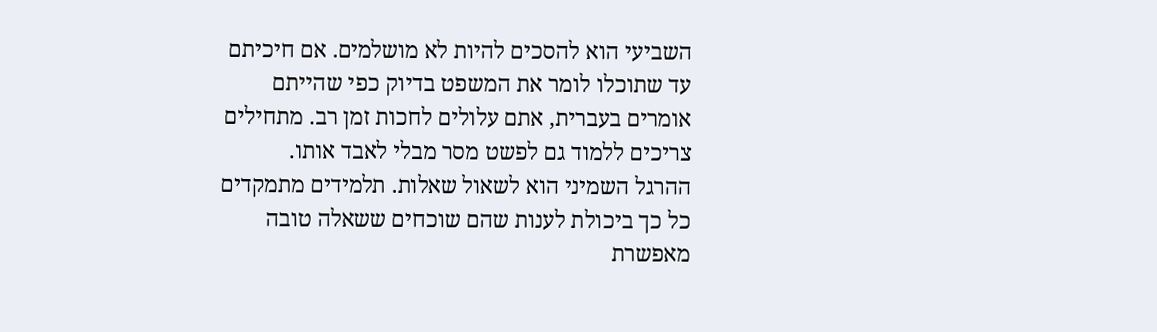השביעי הוא להסכים להיות לא מושלמים. אם חיכיתם עד שתוכלו לומר את המשפט בדיוק כפי שהייתם אומרים בעברית, אתם עלולים לחכות זמן רב. מתחילים צריכים ללמוד גם לפשט מסר מבלי לאבד אותו.
ההרגל השמיני הוא לשאול שאלות. תלמידים מתמקדים כל כך ביכולת לענות שהם שוכחים ששאלה טובה מאפשרת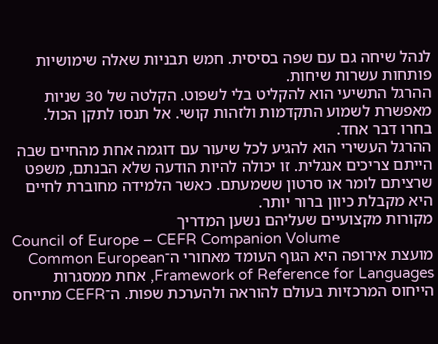לנהל שיחה גם עם שפה בסיסית. חמש תבניות שאלה שימושיות פותחות עשרות שיחות.
ההרגל התשיעי הוא להקליט בלי לשפוט. הקלטה של 30 שניות מאפשרת לשמוע התקדמות ולזהות קושי. אל תנסו לתקן הכול. בחרו דבר אחד.
ההרגל העשירי הוא להגיע לכל שיעור עם דוגמה אחת מהחיים שבה הייתם צריכים אנגלית. זו יכולה להיות הודעה שלא הבנתם, משפט שרציתם לומר או סרטון ששמעתם. כאשר הלמידה מחוברת לחיים היא מקבלת כיוון ברור יותר.
מקורות מקצועיים שעליהם נשען המדריך
Council of Europe – CEFR Companion Volume
מועצת אירופה היא הגוף העומד מאחורי ה־Common European Framework of Reference for Languages, אחת ממסגרות הייחוס המרכזיות בעולם להוראה ולהערכת שפות. ה־CEFR מתייחס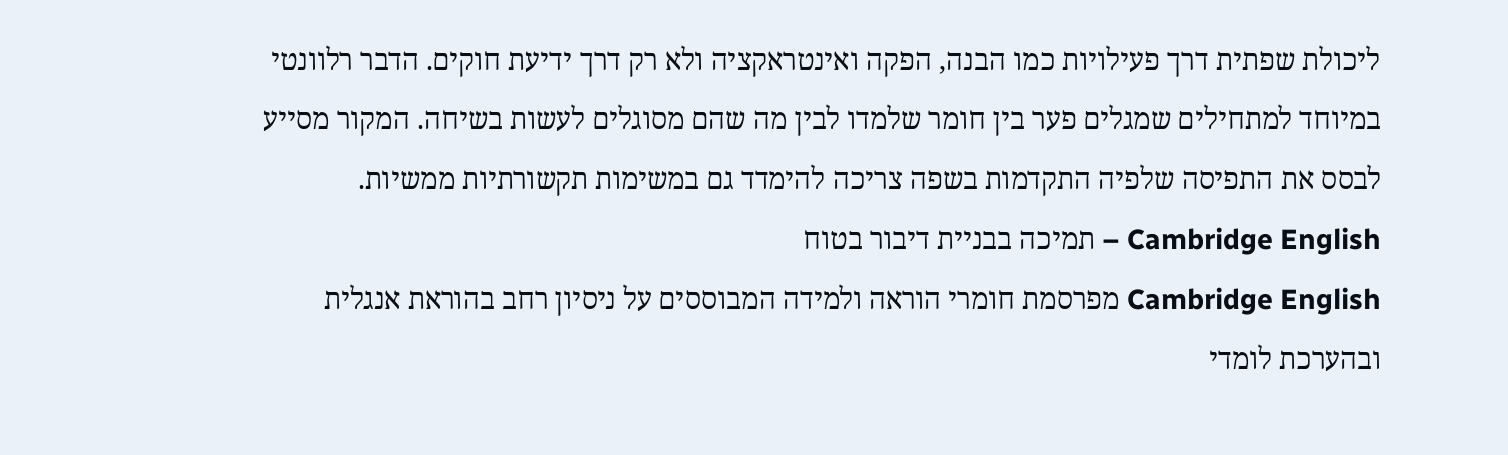ליכולת שפתית דרך פעילויות כמו הבנה, הפקה ואינטראקציה ולא רק דרך ידיעת חוקים. הדבר רלוונטי במיוחד למתחילים שמגלים פער בין חומר שלמדו לבין מה שהם מסוגלים לעשות בשיחה. המקור מסייע לבסס את התפיסה שלפיה התקדמות בשפה צריכה להימדד גם במשימות תקשורתיות ממשיות.
Cambridge English – תמיכה בבניית דיבור בטוח
Cambridge English מפרסמת חומרי הוראה ולמידה המבוססים על ניסיון רחב בהוראת אנגלית ובהערכת לומדי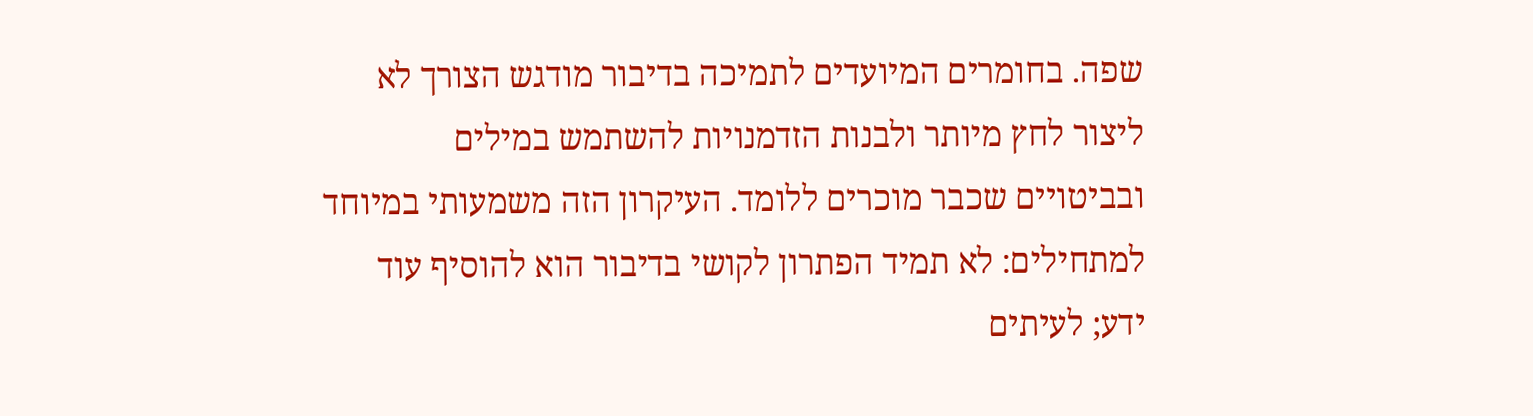שפה. בחומרים המיועדים לתמיכה בדיבור מודגש הצורך לא ליצור לחץ מיותר ולבנות הזדמנויות להשתמש במילים ובביטויים שכבר מוכרים ללומד. העיקרון הזה משמעותי במיוחד למתחילים: לא תמיד הפתרון לקושי בדיבור הוא להוסיף עוד ידע; לעיתים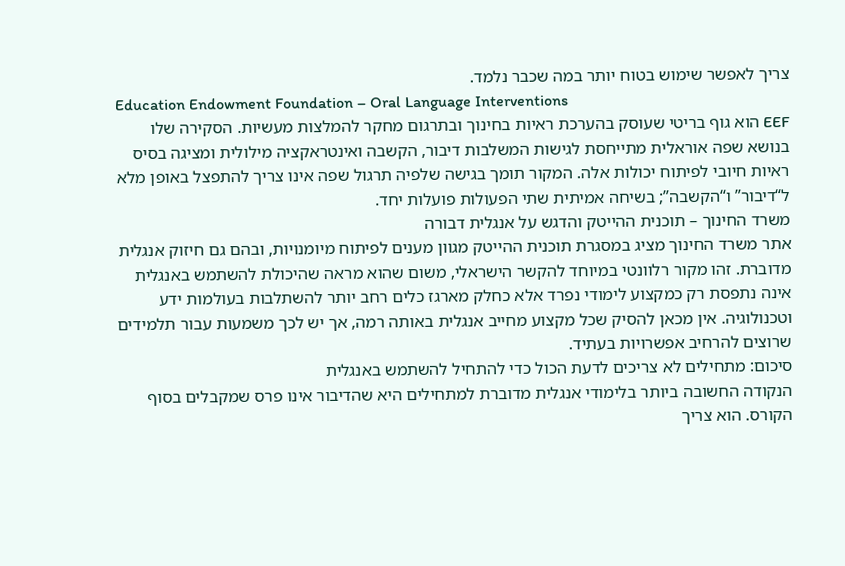צריך לאפשר שימוש בטוח יותר במה שכבר נלמד.
Education Endowment Foundation – Oral Language Interventions
EEF הוא גוף בריטי שעוסק בהערכת ראיות בחינוך ובתרגום מחקר להמלצות מעשיות. הסקירה שלו בנושא שפה אוראלית מתייחסת לגישות המשלבות דיבור, הקשבה ואינטראקציה מילולית ומציגה בסיס ראיות חיובי לפיתוח יכולות אלה. המקור תומך בגישה שלפיה תרגול שפה אינו צריך להתפצל באופן מלא ל“דיבור” ו“הקשבה”; בשיחה אמיתית שתי הפעולות פועלות יחד.
משרד החינוך – תוכנית ההייטק והדגש על אנגלית דבורה
אתר משרד החינוך מציג במסגרת תוכנית ההייטק מגוון מענים לפיתוח מיומנויות, ובהם גם חיזוק אנגלית מדוברת. זהו מקור רלוונטי במיוחד להקשר הישראלי, משום שהוא מראה שהיכולת להשתמש באנגלית אינה נתפסת רק כמקצוע לימודי נפרד אלא כחלק מארגז כלים רחב יותר להשתלבות בעולמות ידע וטכנולוגיה. אין מכאן להסיק שכל מקצוע מחייב אנגלית באותה רמה, אך יש לכך משמעות עבור תלמידים שרוצים להרחיב אפשרויות בעתיד.
סיכום: מתחילים לא צריכים לדעת הכול כדי להתחיל להשתמש באנגלית
הנקודה החשובה ביותר בלימודי אנגלית מדוברת למתחילים היא שהדיבור אינו פרס שמקבלים בסוף הקורס. הוא צריך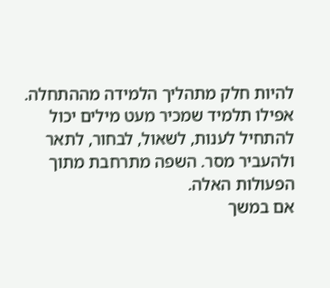להיות חלק מתהליך הלמידה מההתחלה. אפילו תלמיד שמכיר מעט מילים יכול להתחיל לענות, לשאול, לבחור, לתאר ולהעביר מסר. השפה מתרחבת מתוך הפעולות האלה.
אם במשך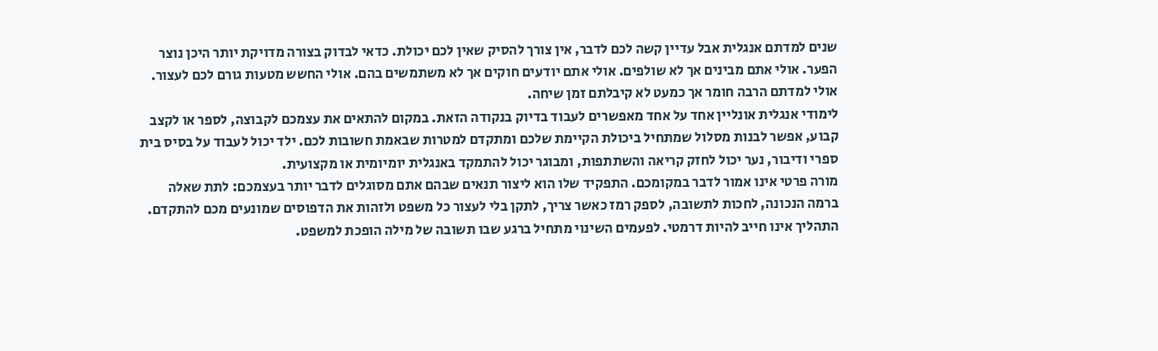שנים למדתם אנגלית אבל עדיין קשה לכם לדבר, אין צורך להסיק שאין לכם יכולת. כדאי לבדוק בצורה מדויקת יותר היכן נוצר הפער. אולי אתם מבינים אך לא שולפים. אולי אתם יודעים חוקים אך לא משתמשים בהם. אולי החשש מטעות גורם לכם לעצור. אולי למדתם הרבה חומר אך כמעט לא קיבלתם זמן שיחה.
לימודי אנגלית אונליין אחד על אחד מאפשרים לעבוד בדיוק בנקודה הזאת. במקום להתאים את עצמכם לקבוצה, לספר או לקצב קבוע, אפשר לבנות מסלול שמתחיל ביכולת הקיימת שלכם ומתקדם למטרות שבאמת חשובות לכם. ילד יכול לעבוד על בסיס בית ספרי ודיבור, נער יכול לחזק קריאה והשתתפות, ומבוגר יכול להתמקד באנגלית יומיומית או מקצועית.
מורה פרטי אינו אמור לדבר במקומכם. התפקיד שלו הוא ליצור תנאים שבהם אתם מסוגלים לדבר יותר בעצמכם: לתת שאלה ברמה הנכונה, לחכות לתשובה, לספק רמז כאשר צריך, לתקן בלי לעצור כל משפט ולזהות את הדפוסים שמונעים מכם להתקדם.
התהליך אינו חייב להיות דרמטי. לפעמים השינוי מתחיל ברגע שבו תשובה של מילה הופכת למשפט.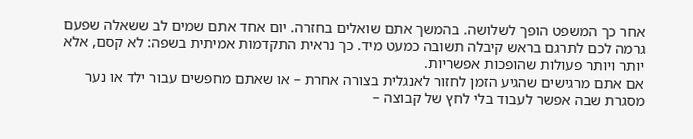אחר כך המשפט הופך לשלושה. בהמשך אתם שואלים בחזרה. יום אחד אתם שמים לב ששאלה שפעם גרמה לכם לתרגם בראש קיבלה תשובה כמעט מיד. כך נראית התקדמות אמיתית בשפה: לא קסם, אלא יותר ויותר פעולות שהופכות אפשריות.
אם אתם מרגישים שהגיע הזמן לחזור לאנגלית בצורה אחרת – או שאתם מחפשים עבור ילד או נער מסגרת שבה אפשר לעבוד בלי לחץ של קבוצה –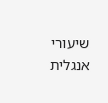שיעורי אנגלית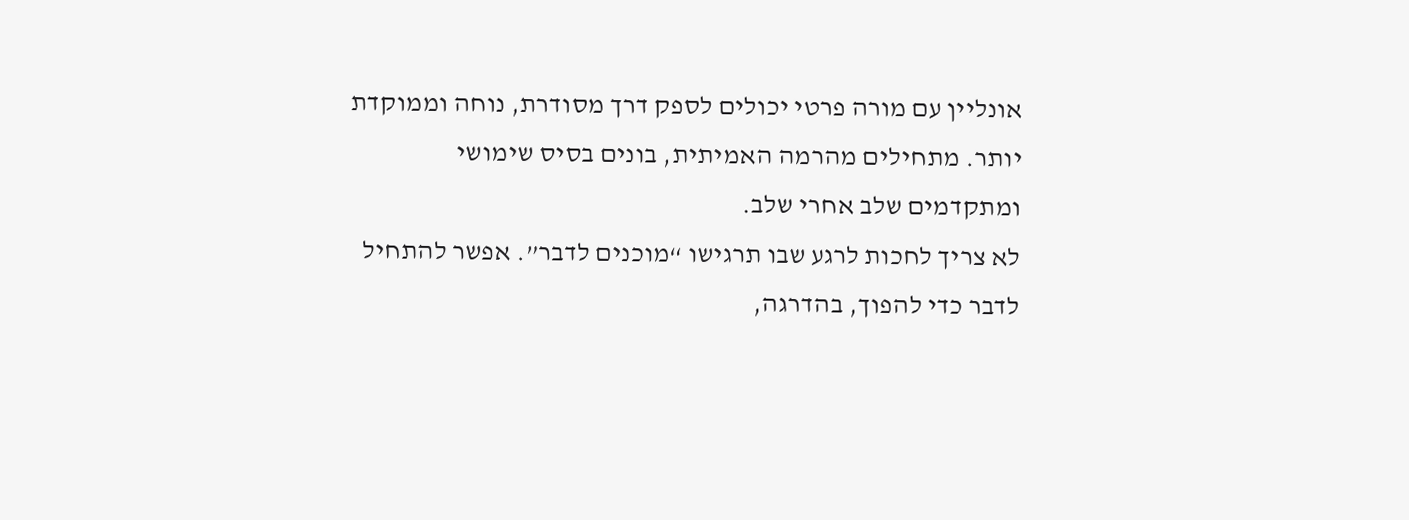אונליין עם מורה פרטי יכולים לספק דרך מסודרת, נוחה וממוקדת יותר. מתחילים מהרמה האמיתית, בונים בסיס שימושי ומתקדמים שלב אחרי שלב.
לא צריך לחכות לרגע שבו תרגישו “מוכנים לדבר”. אפשר להתחיל לדבר כדי להפוך, בהדרגה,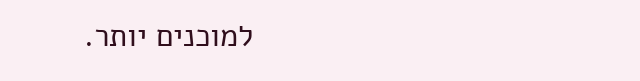למוכנים יותר.